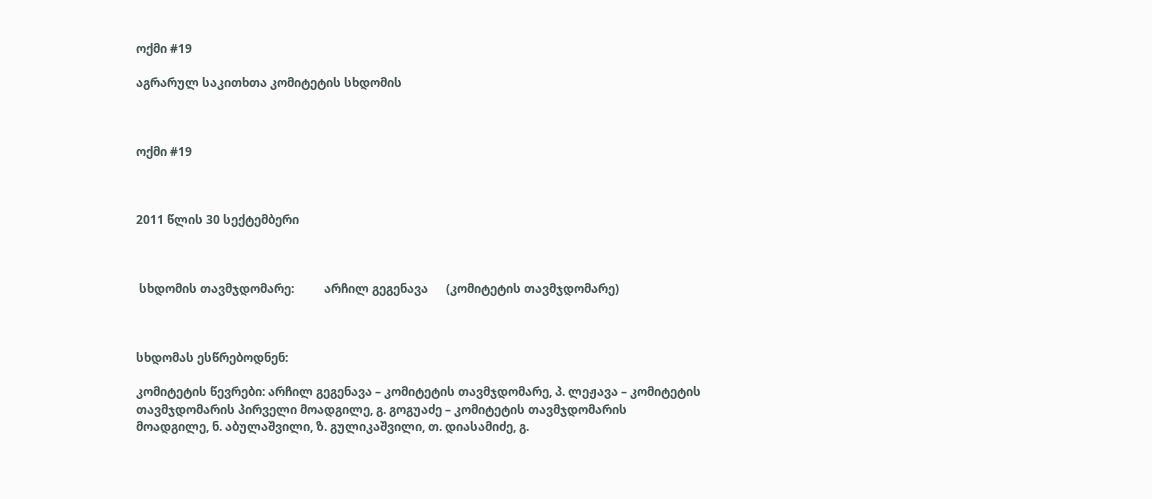ოქმი #19

აგრარულ საკითხთა კომიტეტის სხდომის



ოქმი #19



2011 წლის 30 სექტემბერი



 სხდომის თავმჯდომარე:          არჩილ გეგენავა      (კომიტეტის თავმჯდომარე)



სხდომას ესწრებოდნენ:

კომიტეტის წევრები: არჩილ გეგენავა – კომიტეტის თავმჯდომარე, პ. ლეჟავა – კომიტეტის თავმჯდომარის პირველი მოადგილე, გ. გოგუაძე – კომიტეტის თავმჯდომარის მოადგილე, ნ. აბულაშვილი, ზ. გულიკაშვილი, თ. დიასამიძე, გ.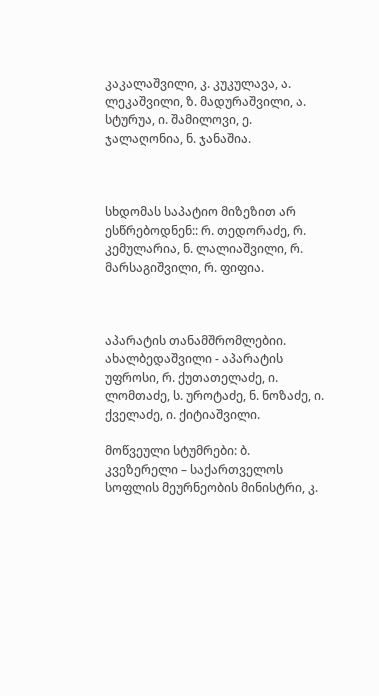კაკალაშვილი, კ. კუკულავა, ა. ლეკაშვილი, ზ. მადურაშვილი, ა. სტურუა, ი. შამილოვი, ე. ჯალაღონია, ნ. ჯანაშია.



სხდომას საპატიო მიზეზით არ ესწრებოდნენ:: რ. თედორაძე, რ. კემულარია, ნ. ლალიაშვილი, რ. მარსაგიშვილი, რ. ფიფია.



აპარატის თანამშრომლებიი. ახალბედაშვილი - აპარატის უფროსი, რ. ქუთათელაძე, ი. ლომთაძე, ს. უროტაძე, ნ. ნოზაძე, ი. ქველაძე, ი. ქიტიაშვილი.

მოწვეული სტუმრები: ბ. კვეზერელი – საქართველოს სოფლის მეურნეობის მინისტრი, კ.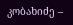კობახიძე –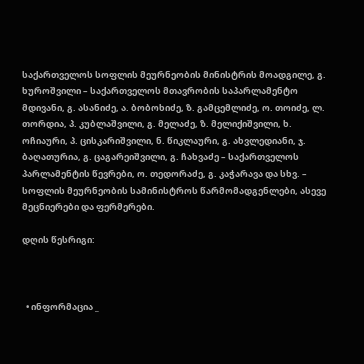საქართველოს სოფლის მეურნეობის მინისტრის მოადგილე, გ. ხუროშვილი – საქართველოს მთავრობის საპარლამენტო მდივანი, გ. ასანიძე, ა. ბობოხიძე, ზ. გამცემლიძე, ო. თოიძე, ლ. თორდია, პ. კუბლაშვილი, გ. მელაძე, ზ. მელიქიშვილი, ხ. ოჩიაური, პ. ცისკარიშვილი, ნ. წიკლაური, გ. ახვლედიანი, ჯ. ბაღათურია, გ. ცაგარეიშვილი, გ. ჩახვაძე – საქართველოს პარლამენტის წევრები, ო. თედორაძე, გ. კაჭარავა და სხვ. – სოფლის მეურნეობის სამინისტროს წარმომადგენლები, ასევე მეცნიერები და ფერმერები.

დღის წესრიგი:



  • ინფორმაცია _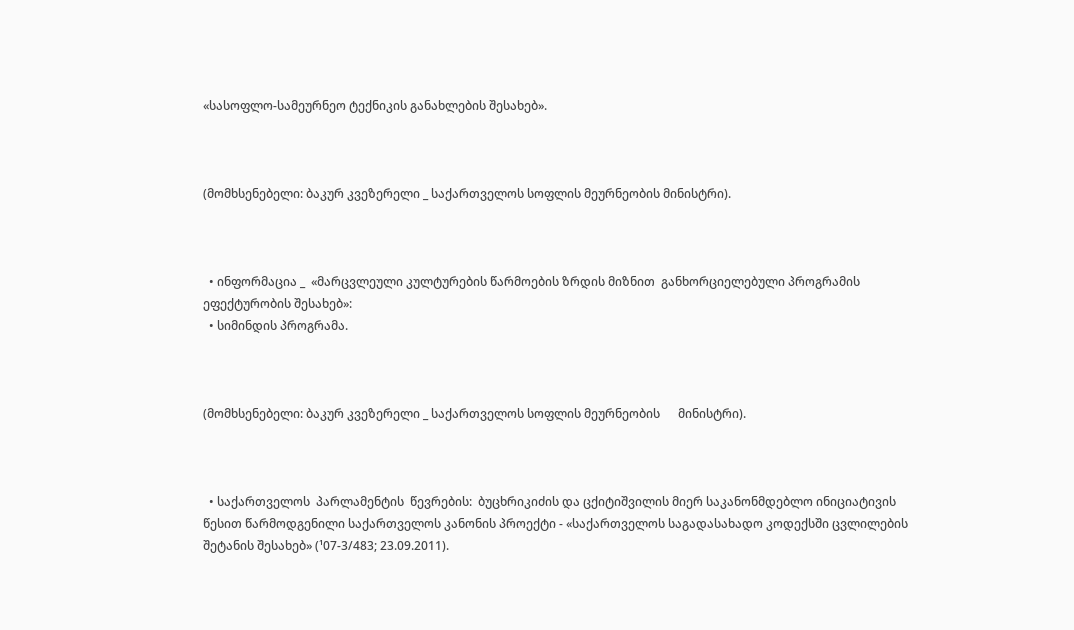«სასოფლო-სამეურნეო ტექნიკის განახლების შესახებ».



(მომხსენებელი: ბაკურ კვეზერელი _ საქართველოს სოფლის მეურნეობის მინისტრი).



  • ინფორმაცია _  «მარცვლეული კულტურების წარმოების ზრდის მიზნით  განხორციელებული პროგრამის ეფექტურობის შესახებ»:
  • სიმინდის პროგრამა.



(მომხსენებელი: ბაკურ კვეზერელი _ საქართველოს სოფლის მეურნეობის      მინისტრი).



  • საქართველოს  პარლამენტის  წევრების:  ბუცხრიკიძის და ცქიტიშვილის მიერ საკანონმდებლო ინიციატივის წესით წარმოდგენილი საქართველოს კანონის პროექტი - «საქართველოს საგადასახადო კოდექსში ცვლილების შეტანის შესახებ» (¹07-3/483; 23.09.2011).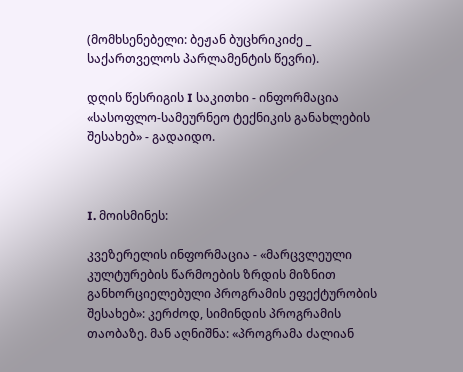(მომხსენებელი: ბეჟან ბუცხრიკიძე _ საქართველოს პარლამენტის წევრი).

დღის წესრიგის I საკითხი - ინფორმაცია «სასოფლო-სამეურნეო ტექნიკის განახლების შესახებ» - გადაიდო.



I. მოისმინეს:

კვეზერელის ინფორმაცია - «მარცვლეული კულტურების წარმოების ზრდის მიზნით  განხორციელებული პროგრამის ეფექტურობის შესახებ»: კერძოდ, სიმინდის პროგრამის თაობაზე. მან აღნიშნა: «პროგრამა ძალიან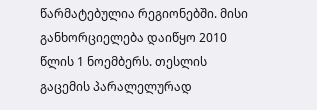წარმატებულია რეგიონებში. მისი განხორციელება დაიწყო 2010 წლის 1 ნოემბერს. თესლის გაცემის პარალელურად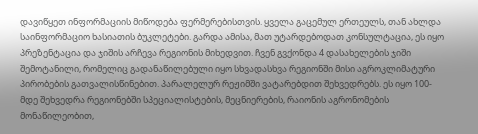დავიწყეთ ინფორმაციის მიწოდება ფერმერებისთვის. ყველა გაცემულ ერთეულს, თან ახლდა საინფორმაციო ხასიათის ბუკლეტები. გარდა ამისა, მათ უტარდებოდათ კონსულტაცია, ეს იყო პრეზენტაცია და ჯიშის არჩევა რეგიონის მიხედვით. ჩვენ გვქონდა 4 დასახელების ჯიში შემოტანილი, რომელიც გადანაწილებული იყო სხვადასხვა რეგიონში მისი აგროკლიმატური პირობების გათვალისწინებით. პარალელურ რეჟიმში ვატარებდით შეხვედრებს. ეს იყო 100-მდე შეხვედრა რეგიონებში სპეციალისტების, მეცნიერების, რაიონის აგრონომების მონაწილეობით,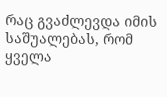რაც გვაძლევდა იმის საშუალებას, რომ ყველა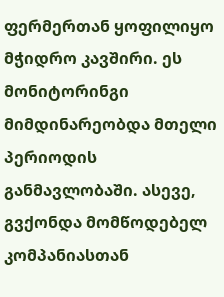ფერმერთან ყოფილიყო მჭიდრო კავშირი. ეს მონიტორინგი მიმდინარეობდა მთელი პერიოდის განმავლობაში. ასევე, გვქონდა მომწოდებელ კომპანიასთან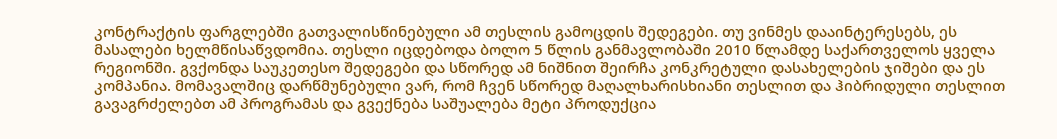კონტრაქტის ფარგლებში გათვალისწინებული ამ თესლის გამოცდის შედეგები. თუ ვინმეს დააინტერესებს, ეს მასალები ხელმწისაწვდომია. თესლი იცდებოდა ბოლო 5 წლის განმავლობაში 2010 წლამდე საქართველოს ყველა რეგიონში. გვქონდა საუკეთესო შედეგები და სწორედ ამ ნიშნით შეირჩა კონკრეტული დასახელების ჯიშები და ეს კომპანია. მომავალშიც დარწმუნებული ვარ, რომ ჩვენ სწორედ მაღალხარისხიანი თესლით და ჰიბრიდული თესლით გავაგრძელებთ ამ პროგრამას და გვექნება საშუალება მეტი პროდუქცია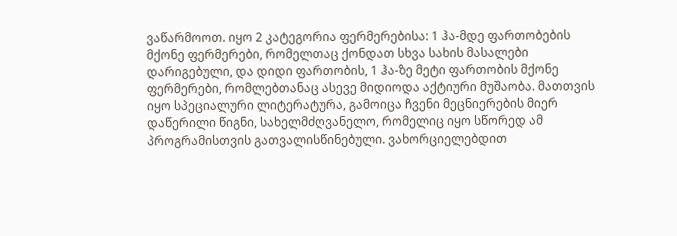ვაწარმოოთ. იყო 2 კატეგორია ფერმერებისა: 1 ჰა-მდე ფართობების მქონე ფერმერები, რომელთაც ქონდათ სხვა სახის მასალები დარიგებული, და დიდი ფართობის, 1 ჰა-ზე მეტი ფართობის მქონე ფერმერები, რომლებთანაც ასევე მიდიოდა აქტიური მუშაობა. მათთვის იყო სპეციალური ლიტერატურა, გამოიცა ჩვენი მეცნიერების მიერ დაწერილი წიგნი, სახელმძღვანელო, რომელიც იყო სწორედ ამ პროგრამისთვის გათვალისწინებული. ვახორციელებდით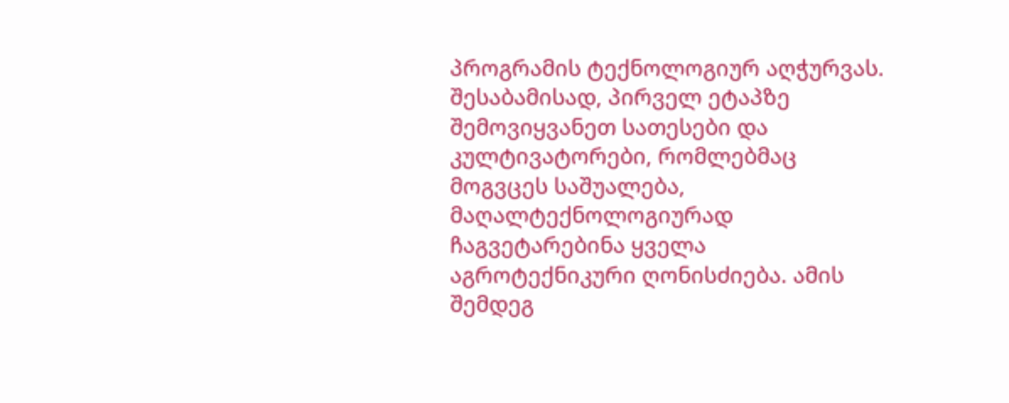პროგრამის ტექნოლოგიურ აღჭურვას. შესაბამისად, პირველ ეტაპზე შემოვიყვანეთ სათესები და კულტივატორები, რომლებმაც მოგვცეს საშუალება, მაღალტექნოლოგიურად ჩაგვეტარებინა ყველა აგროტექნიკური ღონისძიება. ამის შემდეგ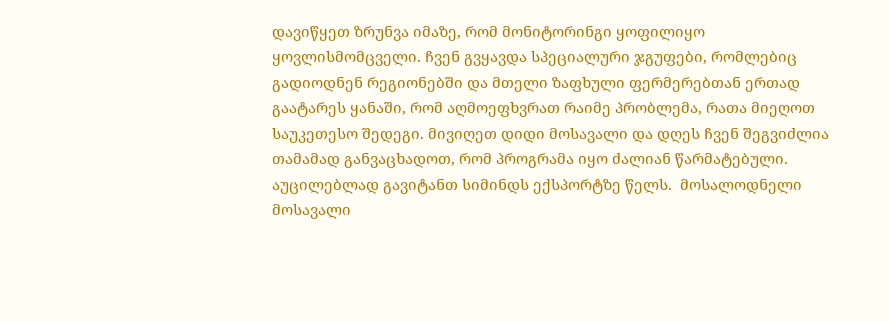დავიწყეთ ზრუნვა იმაზე, რომ მონიტორინგი ყოფილიყო ყოვლისმომცველი. ჩვენ გვყავდა სპეციალური ჯგუფები, რომლებიც გადიოდნენ რეგიონებში და მთელი ზაფხული ფერმერებთან ერთად გაატარეს ყანაში, რომ აღმოეფხვრათ რაიმე პრობლემა, რათა მიეღოთ საუკეთესო შედეგი. მივიღეთ დიდი მოსავალი და დღეს ჩვენ შეგვიძლია თამამად განვაცხადოთ, რომ პროგრამა იყო ძალიან წარმატებული. აუცილებლად გავიტანთ სიმინდს ექსპორტზე წელს.  მოსალოდნელი მოსავალი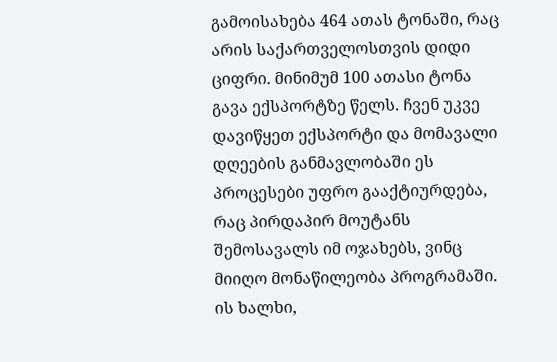გამოისახება 464 ათას ტონაში, რაც არის საქართველოსთვის დიდი ციფრი. მინიმუმ 100 ათასი ტონა გავა ექსპორტზე წელს. ჩვენ უკვე დავიწყეთ ექსპორტი და მომავალი დღეების განმავლობაში ეს პროცესები უფრო გააქტიურდება, რაც პირდაპირ მოუტანს შემოსავალს იმ ოჯახებს, ვინც მიიღო მონაწილეობა პროგრამაში. ის ხალხი,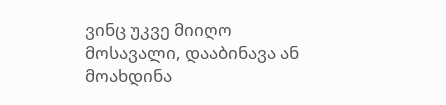ვინც უკვე მიიღო მოსავალი, დააბინავა ან მოახდინა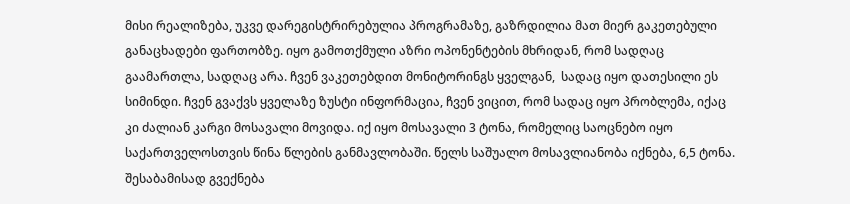მისი რეალიზება, უკვე დარეგისტრირებულია პროგრამაზე, გაზრდილია მათ მიერ გაკეთებული განაცხადები ფართობზე. იყო გამოთქმული აზრი ოპონენტების მხრიდან, რომ სადღაც გაამართლა, სადღაც არა. ჩვენ ვაკეთებდით მონიტორინგს ყველგან,  სადაც იყო დათესილი ეს სიმინდი. ჩვენ გვაქვს ყველაზე ზუსტი ინფორმაცია, ჩვენ ვიცით, რომ სადაც იყო პრობლემა, იქაც კი ძალიან კარგი მოსავალი მოვიდა. იქ იყო მოსავალი 3 ტონა, რომელიც საოცნებო იყო საქართველოსთვის წინა წლების განმავლობაში. წელს საშუალო მოსავლიანობა იქნება, 6,5 ტონა. შესაბამისად გვექნება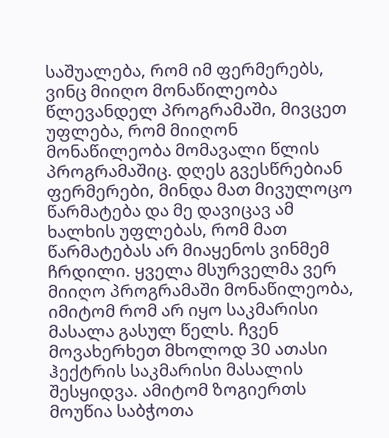საშუალება, რომ იმ ფერმერებს, ვინც მიიღო მონაწილეობა წლევანდელ პროგრამაში, მივცეთ უფლება, რომ მიიღონ მონაწილეობა მომავალი წლის პროგრამაშიც. დღეს გვესწრებიან ფერმერები, მინდა მათ მივულოცო წარმატება და მე დავიცავ ამ ხალხის უფლებას, რომ მათ წარმატებას არ მიაყენოს ვინმემ ჩრდილი. ყველა მსურველმა ვერ მიიღო პროგრამაში მონაწილეობა, იმიტომ რომ არ იყო საკმარისი მასალა გასულ წელს. ჩვენ მოვახერხეთ მხოლოდ 30 ათასი ჰექტრის საკმარისი მასალის შესყიდვა. ამიტომ ზოგიერთს მოუწია საბჭოთა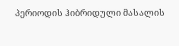პერიოდის ჰიბრიდული მასალის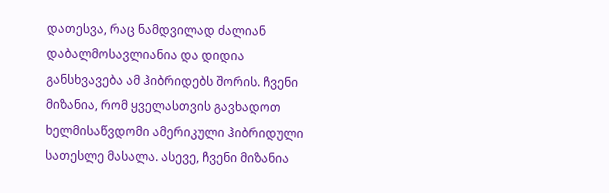დათესვა, რაც ნამდვილად ძალიან დაბალმოსავლიანია და დიდია განსხვავება ამ ჰიბრიდებს შორის. ჩვენი მიზანია, რომ ყველასთვის გავხადოთ ხელმისაწვდომი ამერიკული ჰიბრიდული სათესლე მასალა. ასევე, ჩვენი მიზანია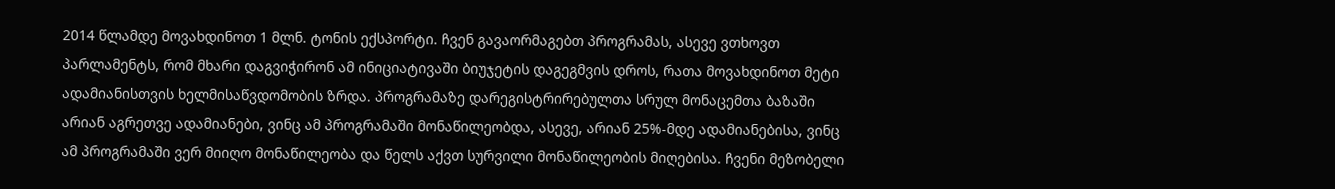2014 წლამდე მოვახდინოთ 1 მლნ. ტონის ექსპორტი. ჩვენ გავაორმაგებთ პროგრამას, ასევე ვთხოვთ პარლამენტს, რომ მხარი დაგვიჭირონ ამ ინიციატივაში ბიუჯეტის დაგეგმვის დროს, რათა მოვახდინოთ მეტი ადამიანისთვის ხელმისაწვდომობის ზრდა. პროგრამაზე დარეგისტრირებულთა სრულ მონაცემთა ბაზაში არიან აგრეთვე ადამიანები, ვინც ამ პროგრამაში მონაწილეობდა, ასევე, არიან 25%-მდე ადამიანებისა, ვინც ამ პროგრამაში ვერ მიიღო მონაწილეობა და წელს აქვთ სურვილი მონაწილეობის მიღებისა. ჩვენი მეზობელი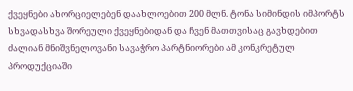ქვეყნები ახორციელებენ დაახლოებით 200 მლნ. ტონა სიმინდის იმპორტს სხვადასხვა შორეული ქვეყნებიდან და ჩვენ მათთვისაც გავხდებით ძალიან მნიშვნელოვანი სავაჭრო პარტნიორები ამ კონკრეტულ პროდუქციაში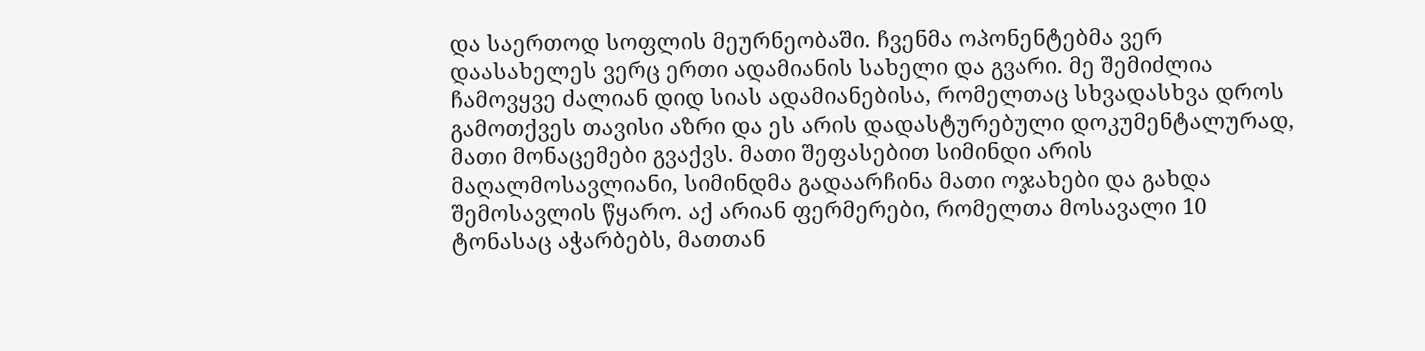და საერთოდ სოფლის მეურნეობაში. ჩვენმა ოპონენტებმა ვერ დაასახელეს ვერც ერთი ადამიანის სახელი და გვარი. მე შემიძლია ჩამოვყვე ძალიან დიდ სიას ადამიანებისა, რომელთაც სხვადასხვა დროს გამოთქვეს თავისი აზრი და ეს არის დადასტურებული დოკუმენტალურად, მათი მონაცემები გვაქვს. მათი შეფასებით სიმინდი არის მაღალმოსავლიანი, სიმინდმა გადაარჩინა მათი ოჯახები და გახდა შემოსავლის წყარო. აქ არიან ფერმერები, რომელთა მოსავალი 10 ტონასაც აჭარბებს, მათთან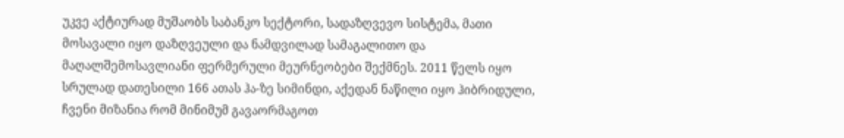უკვე აქტიურად მუშაობს საბანკო სექტორი, სადაზღვევო სისტემა, მათი მოსავალი იყო დაზღვეული და ნამდვილად სამაგალითო და მაღალშემოსავლიანი ფერმერული მეურნეობები შექმნეს. 2011 წელს იყო სრულად დათესილი 166 ათას ჰა-ზე სიმინდი, აქედან ნაწილი იყო ჰიბრიდული, ჩვენი მიზანია რომ მინიმუმ გავაორმაგოთ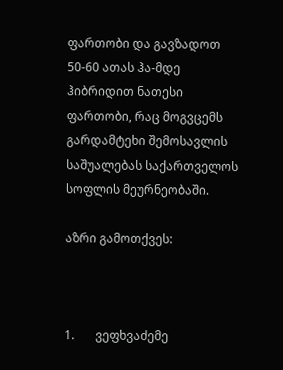ფართობი და გავზადოთ 50-60 ათას ჰა-მდე ჰიბრიდით ნათესი ფართობი, რაც მოგვცემს გარდამტეხი შემოსავლის საშუალებას საქართველოს სოფლის მეურნეობაში.

აზრი გამოთქვეს:



1.       ვეფხვაძემე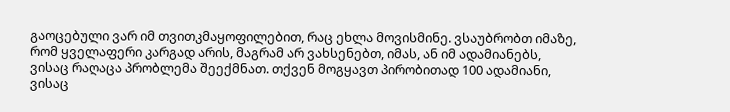გაოცებული ვარ იმ თვითკმაყოფილებით, რაც ეხლა მოვისმინე. ვსაუბრობთ იმაზე, რომ ყველაფერი კარგად არის, მაგრამ არ ვახსენებთ, იმას, ან იმ ადამიანებს, ვისაც რაღაცა პრობლემა შეექმნათ. თქვენ მოგყავთ პირობითად 100 ადამიანი, ვისაც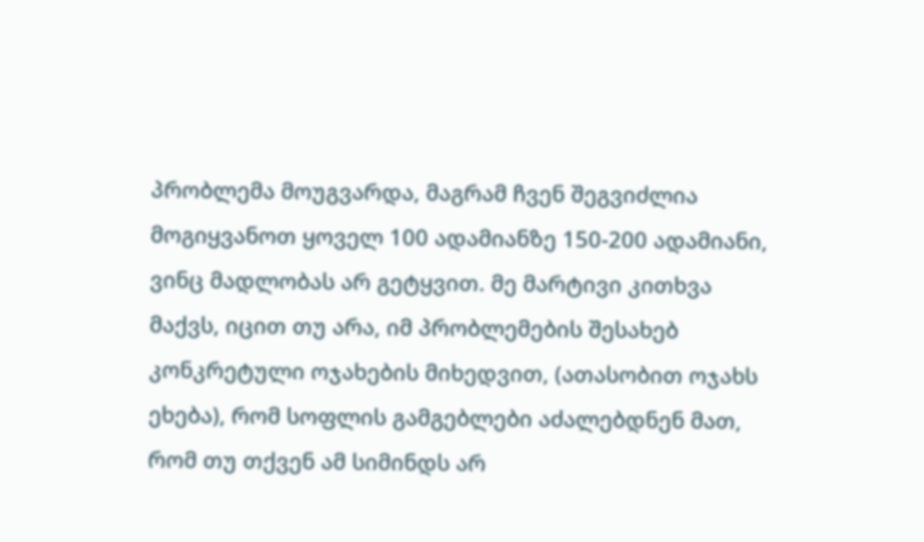პრობლემა მოუგვარდა, მაგრამ ჩვენ შეგვიძლია მოგიყვანოთ ყოველ 100 ადამიანზე 150-200 ადამიანი, ვინც მადლობას არ გეტყვით. მე მარტივი კითხვა მაქვს, იცით თუ არა, იმ პრობლემების შესახებ კონკრეტული ოჯახების მიხედვით, (ათასობით ოჯახს ეხება), რომ სოფლის გამგებლები აძალებდნენ მათ, რომ თუ თქვენ ამ სიმინდს არ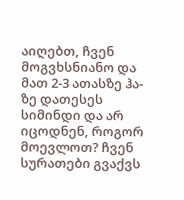აიღებთ, ჩვენ მოგვხსნიანო და მათ 2-3 ათასზე ჰა-ზე დათესეს სიმინდი და არ იცოდნენ, როგორ მოევლოთ? ჩვენ სურათები გვაქვს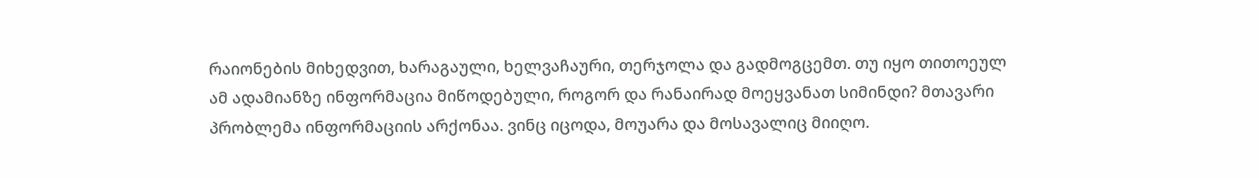რაიონების მიხედვით, ხარაგაული, ხელვაჩაური, თერჯოლა და გადმოგცემთ. თუ იყო თითოეულ ამ ადამიანზე ინფორმაცია მიწოდებული, როგორ და რანაირად მოეყვანათ სიმინდი? მთავარი პრობლემა ინფორმაციის არქონაა. ვინც იცოდა, მოუარა და მოსავალიც მიიღო.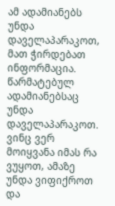ამ ადამიანებს უნდა დაველაპარაკოთ, მათ ჭირდებათ ინფორმაცია. წარმატებულ ადამიანებსაც უნდა დაველაპარაკოთ. ვინც ვერ მოიყვანა იმას რა ვუყოთ, ამაზე უნდა ვიფიქროთ და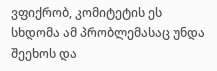ვფიქრობ, კომიტეტის ეს სხდომა ამ პრობლემასაც უნდა შეეხოს და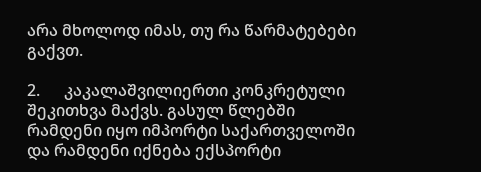არა მხოლოდ იმას, თუ რა წარმატებები გაქვთ.

2.      კაკალაშვილიერთი კონკრეტული შეკითხვა მაქვს. გასულ წლებში რამდენი იყო იმპორტი საქართველოში და რამდენი იქნება ექსპორტი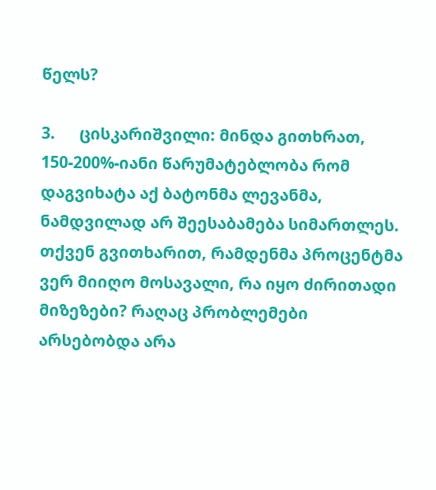წელს?

3.      ცისკარიშვილი: მინდა გითხრათ, 150-200%-იანი წარუმატებლობა რომ დაგვიხატა აქ ბატონმა ლევანმა, ნამდვილად არ შეესაბამება სიმართლეს. თქვენ გვითხარით, რამდენმა პროცენტმა ვერ მიიღო მოსავალი, რა იყო ძირითადი მიზეზები? რაღაც პრობლემები არსებობდა არა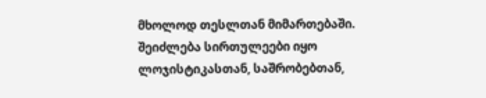მხოლოდ თესლთან მიმართებაში. შეიძლება სირთულეები იყო ლოჯისტიკასთან, საშრობებთან,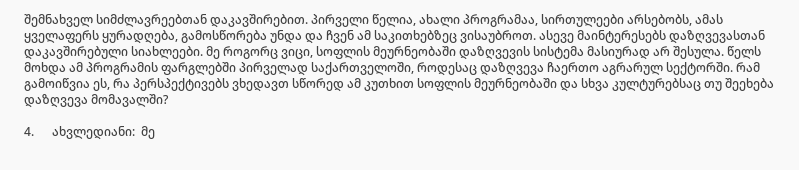შემნახველ სიმძლავრეებთან დაკავშირებით. პირველი წელია, ახალი პროგრამაა, სირთულეები არსებობს, ამას ყველაფერს ყურადღება, გამოსწორება უნდა და ჩვენ ამ საკითხებზეც ვისაუბროთ. ასევე მაინტერესებს დაზღვევასთან დაკავშირებული სიახლეები. მე როგორც ვიცი, სოფლის მეურნეობაში დაზღვევის სისტემა მასიურად არ შესულა. წელს მოხდა ამ პროგრამის ფარგლებში პირველად საქართველოში, როდესაც დაზღვევა ჩაერთო აგრარულ სექტორში. რამ გამოიწვია ეს, რა პერსპექტივებს ვხედავთ სწორედ ამ კუთხით სოფლის მეურნეობაში და სხვა კულტურებსაც თუ შეეხება დაზღვევა მომავალში?

4.      ახვლედიანი:  მე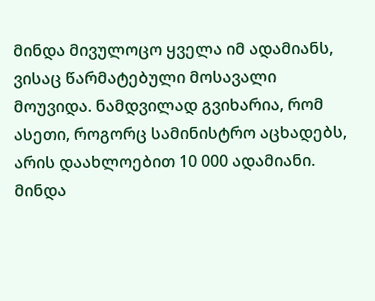მინდა მივულოცო ყველა იმ ადამიანს, ვისაც წარმატებული მოსავალი მოუვიდა. ნამდვილად გვიხარია, რომ ასეთი, როგორც სამინისტრო აცხადებს, არის დაახლოებით 10 000 ადამიანი. მინდა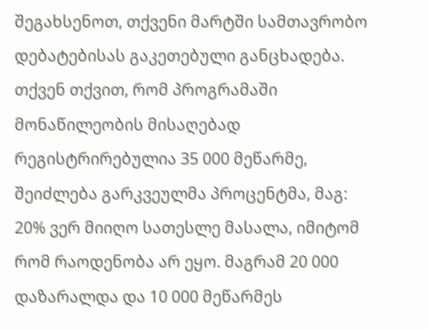შეგახსენოთ, თქვენი მარტში სამთავრობო დებატებისას გაკეთებული განცხადება. თქვენ თქვით, რომ პროგრამაში მონაწილეობის მისაღებად რეგისტრირებულია 35 000 მეწარმე, შეიძლება გარკვეულმა პროცენტმა, მაგ: 20% ვერ მიიღო სათესლე მასალა, იმიტომ რომ რაოდენობა არ ეყო. მაგრამ 20 000 დაზარალდა და 10 000 მეწარმეს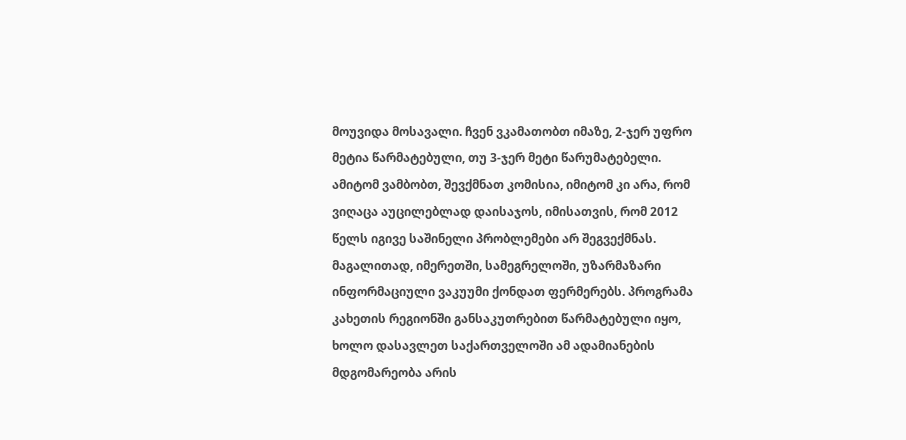მოუვიდა მოსავალი. ჩვენ ვკამათობთ იმაზე, 2-ჯერ უფრო მეტია წარმატებული, თუ 3-ჯერ მეტი წარუმატებელი. ამიტომ ვამბობთ, შევქმნათ კომისია, იმიტომ კი არა, რომ ვიღაცა აუცილებლად დაისაჯოს, იმისათვის, რომ 2012 წელს იგივე საშინელი პრობლემები არ შეგვექმნას. მაგალითად, იმერეთში, სამეგრელოში, უზარმაზარი ინფორმაციული ვაკუუმი ქონდათ ფერმერებს. პროგრამა კახეთის რეგიონში განსაკუთრებით წარმატებული იყო, ხოლო დასავლეთ საქართველოში ამ ადამიანების მდგომარეობა არის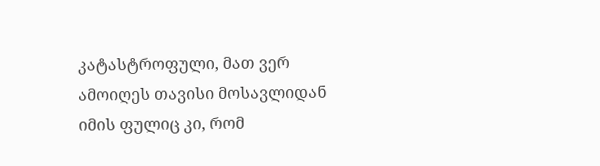კატასტროფული, მათ ვერ ამოიღეს თავისი მოსავლიდან იმის ფულიც კი, რომ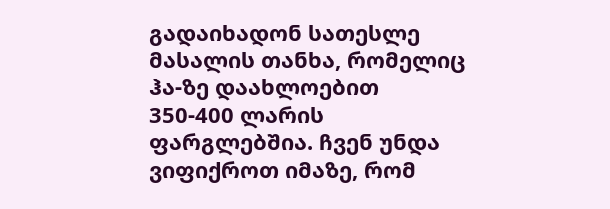გადაიხადონ სათესლე მასალის თანხა, რომელიც ჰა-ზე დაახლოებით 350-400 ლარის ფარგლებშია. ჩვენ უნდა ვიფიქროთ იმაზე, რომ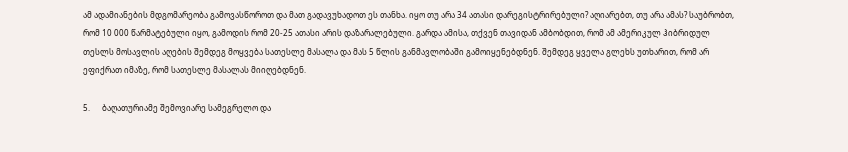ამ ადამიანების მდგომარეობა გამოვასწოროთ და მათ გადავუხადოთ ეს თანხა. იყო თუ არა 34 ათასი დარეგისტრირებული? აღიარებთ, თუ არა ამას? საუბრობთ, რომ 10 000 წარმატებული იყო, გამოდის რომ 20-25 ათასი არის დაზარალებული. გარდა ამისა, თქვენ თავიდან ამბობდით, რომ ამ ამერიკულ ჰიბრიდულ თესლს მოსავლის აღების შემდეგ მოყვება სათესლე მასალა და მას 5 წლის განმავლობაში გამოიყენებდნენ. შემდეგ ყველა გლეხს უთხარით, რომ არ ეფიქრათ იმაზე, რომ სათესლე მასალას მიიღებდნენ.

5.      ბაღათურიამე შემოვიარე სამეგრელო და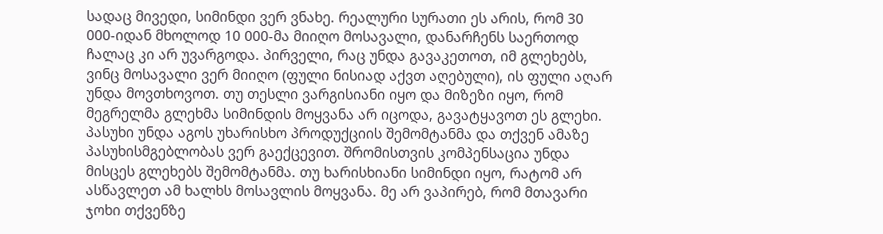სადაც მივედი, სიმინდი ვერ ვნახე. რეალური სურათი ეს არის, რომ 30 000-იდან მხოლოდ 10 000-მა მიიღო მოსავალი, დანარჩენს საერთოდ ჩალაც კი არ უვარგოდა. პირველი, რაც უნდა გავაკეთოთ, იმ გლეხებს, ვინც მოსავალი ვერ მიიღო (ფული ნისიად აქვთ აღებული), ის ფული აღარ უნდა მოვთხოვოთ. თუ თესლი ვარგისიანი იყო და მიზეზი იყო, რომ მეგრელმა გლეხმა სიმინდის მოყვანა არ იცოდა, გავატყავოთ ეს გლეხი. პასუხი უნდა აგოს უხარისხო პროდუქციის შემომტანმა და თქვენ ამაზე პასუხისმგებლობას ვერ გაექცევით. შრომისთვის კომპენსაცია უნდა მისცეს გლეხებს შემომტანმა. თუ ხარისხიანი სიმინდი იყო, რატომ არ ასწავლეთ ამ ხალხს მოსავლის მოყვანა. მე არ ვაპირებ, რომ მთავარი ჯოხი თქვენზე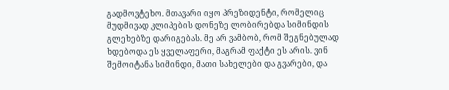გადმოვტეხო. მთავარი იყო პრეზიდენტი, რომელიც მუდმივად კლიპების დონეზე ლობირებდა სიმინდის გლეხებზე დარიგებას. მე არ ვამბობ, რომ შეგნებულად ხდებოდა ეს ყველაფერი, მაგრამ ფაქტი ეს არის. ვინ შემოიტანა სიმინდი, მათი სახელები და გვარები, და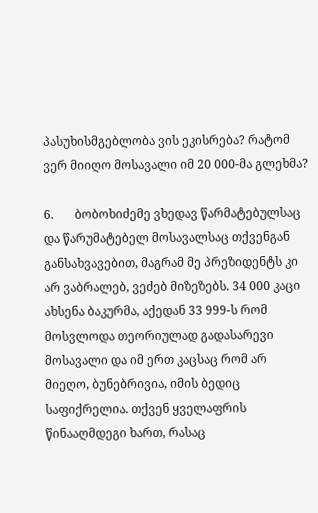პასუხისმგებლობა ვის ეკისრება? რატომ ვერ მიიღო მოსავალი იმ 20 000-მა გლეხმა?

6.       ბობოხიძემე ვხედავ წარმატებულსაც და წარუმატებელ მოსავალსაც თქვენგან განსახვავებით, მაგრამ მე პრეზიდენტს კი არ ვაბრალებ, ვეძებ მიზეზებს. 34 000 კაცი ახსენა ბაკურმა, აქედან 33 999-ს რომ მოსვლოდა თეორიულად გადასარევი მოსავალი და იმ ერთ კაცსაც რომ არ მიეღო, ბუნებრივია, იმის ბედიც საფიქრელია. თქვენ ყველაფრის წინააღმდეგი ხართ, რასაც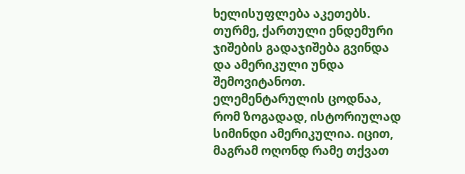ხელისუფლება აკეთებს. თურმე, ქართული ენდემური ჯიშების გადაჯიშება გვინდა და ამერიკული უნდა შემოვიტანოთ. ელემენტარულის ცოდნაა, რომ ზოგადად, ისტორიულად  სიმინდი ამერიკულია. იცით, მაგრამ ოღონდ რამე თქვათ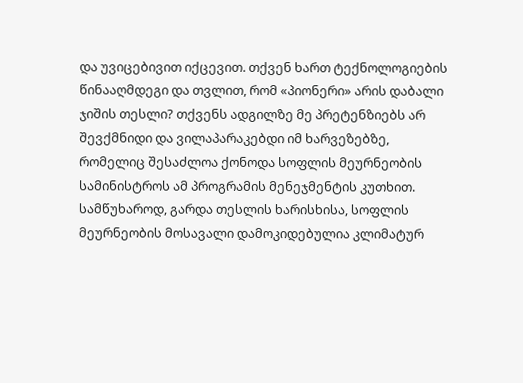და უვიცებივით იქცევით. თქვენ ხართ ტექნოლოგიების წინააღმდეგი და თვლით, რომ «პიონერი» არის დაბალი ჯიშის თესლი? თქვენს ადგილზე მე პრეტენზიებს არ შევქმნიდი და ვილაპარაკებდი იმ ხარვეზებზე, რომელიც შესაძლოა ქონოდა სოფლის მეურნეობის სამინისტროს ამ პროგრამის მენეჯმენტის კუთხით. სამწუხაროდ, გარდა თესლის ხარისხისა, სოფლის მეურნეობის მოსავალი დამოკიდებულია კლიმატურ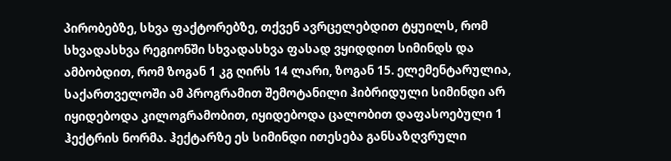პირობებზე, სხვა ფაქტორებზე, თქვენ ავრცელებდით ტყუილს, რომ სხვადასხვა რეგიონში სხვადასხვა ფასად ვყიდდით სიმინდს და ამბობდით, რომ ზოგან 1 კგ ღირს 14 ლარი, ზოგან 15. ელემენტარულია, საქართველოში ამ პროგრამით შემოტანილი ჰიბრიდული სიმინდი არ იყიდებოდა კილოგრამობით, იყიდებოდა ცალობით დაფასოებული 1 ჰექტრის ნორმა. ჰექტარზე ეს სიმინდი ითესება განსაზღვრული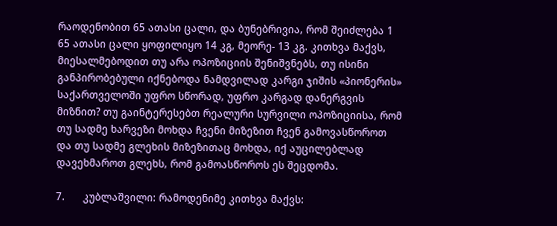რაოდენობით 65 ათასი ცალი, და ბუნებრივია, რომ შეიძლება 1  65 ათასი ცალი ყოფილიყო 14 კგ, მეორე- 13 კგ. კითხვა მაქვს, მიესალმებოდით თუ არა ოპოზიციის შენიშვნებს, თუ ისინი განპირობებული იქნებოდა ნამდვილად კარგი ჯიშის «პიონერის» საქართველოში უფრო სწორად, უფრო კარგად დანერგვის მიზნით? თუ გაინტერესებთ რეალური სურვილი ოპოზიციისა, რომ თუ სადმე ხარვეზი მოხდა ჩვენი მიზეზით ჩვენ გამოვასწოროთ და თუ სადმე გლეხის მიზეზითაც მოხდა, იქ აუცილებლად დავეხმაროთ გლეხს, რომ გამოასწოროს ეს შეცდომა.

7.      კუბლაშვილი: რამოდენიმე კითხვა მაქვს: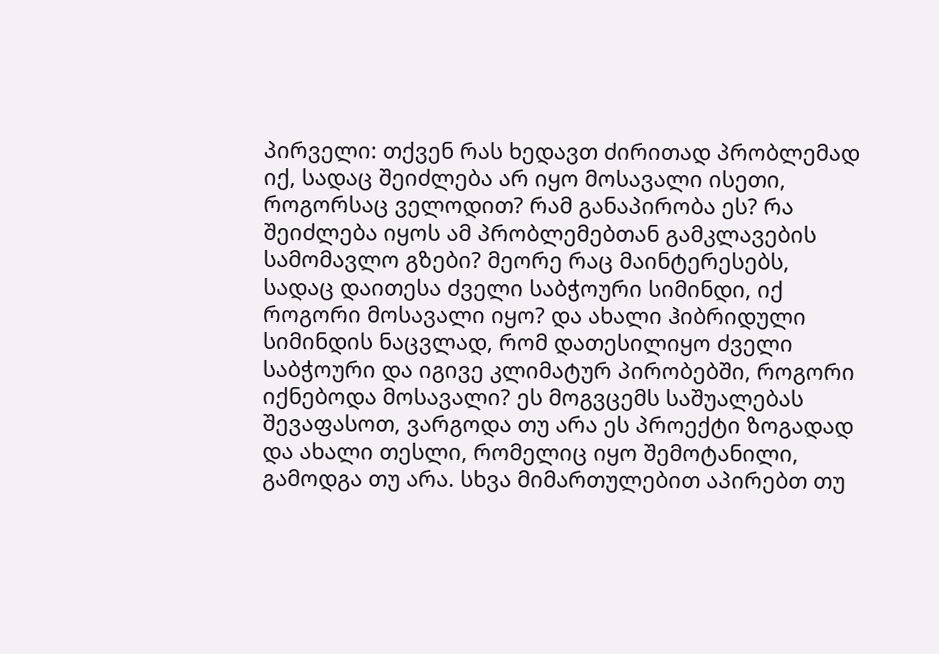პირველი: თქვენ რას ხედავთ ძირითად პრობლემად იქ, სადაც შეიძლება არ იყო მოსავალი ისეთი, როგორსაც ველოდით? რამ განაპირობა ეს? რა შეიძლება იყოს ამ პრობლემებთან გამკლავების სამომავლო გზები? მეორე რაც მაინტერესებს, სადაც დაითესა ძველი საბჭოური სიმინდი, იქ როგორი მოსავალი იყო? და ახალი ჰიბრიდული სიმინდის ნაცვლად, რომ დათესილიყო ძველი საბჭოური და იგივე კლიმატურ პირობებში, როგორი იქნებოდა მოსავალი? ეს მოგვცემს საშუალებას შევაფასოთ, ვარგოდა თუ არა ეს პროექტი ზოგადად და ახალი თესლი, რომელიც იყო შემოტანილი, გამოდგა თუ არა. სხვა მიმართულებით აპირებთ თუ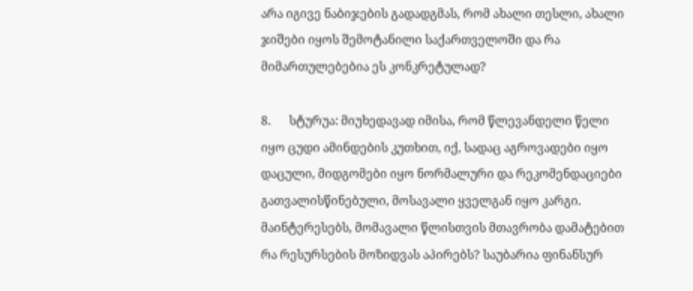არა იგივე ნაბიჯების გადადგმას, რომ ახალი თესლი, ახალი ჯიშები იყოს შემოტანილი საქართველოში და რა მიმართულებებია ეს კონკრეტულად?

8.      სტურუა: მიუხედავად იმისა, რომ წლევანდელი წელი იყო ცუდი ამინდების კუთხით, იქ, სადაც აგროვადები იყო დაცული, მიდგომები იყო ნორმალური და რეკომენდაციები გათვალისწინებული, მოსავალი ყველგან იყო კარგი. მაინტერესებს, მომავალი წლისთვის მთავრობა დამატებით რა რესურსების მოზიდვას აპირებს? საუბარია ფინანსურ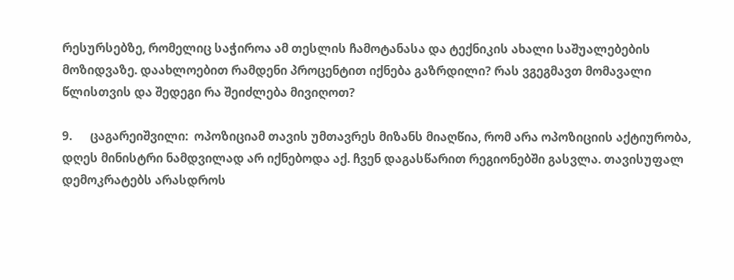რესურსებზე, რომელიც საჭიროა ამ თესლის ჩამოტანასა და ტექნიკის ახალი საშუალებების მოზიდვაზე. დაახლოებით რამდენი პროცენტით იქნება გაზრდილი? რას ვგეგმავთ მომავალი წლისთვის და შედეგი რა შეიძლება მივიღოთ?

9.      ცაგარეიშვილი:  ოპოზიციამ თავის უმთავრეს მიზანს მიაღწია, რომ არა ოპოზიციის აქტიურობა, დღეს მინისტრი ნამდვილად არ იქნებოდა აქ. ჩვენ დაგასწარით რეგიონებში გასვლა. თავისუფალ დემოკრატებს არასდროს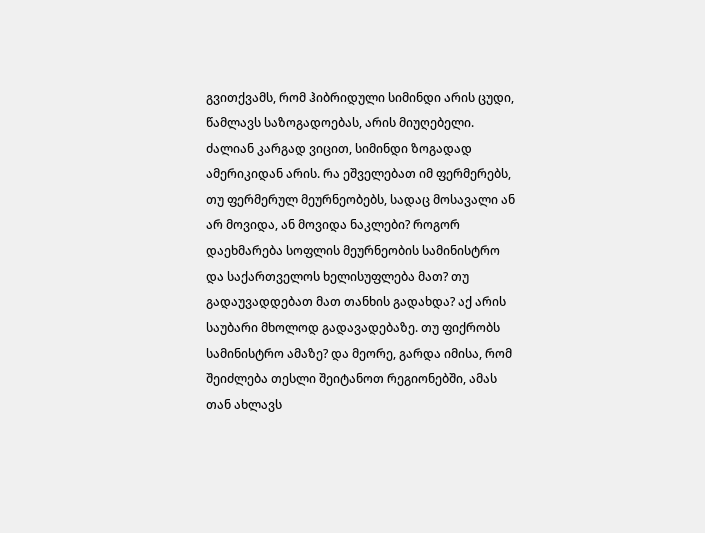გვითქვამს, რომ ჰიბრიდული სიმინდი არის ცუდი, წამლავს საზოგადოებას, არის მიუღებელი. ძალიან კარგად ვიცით, სიმინდი ზოგადად ამერიკიდან არის. რა ეშველებათ იმ ფერმერებს, თუ ფერმერულ მეურნეობებს, სადაც მოსავალი ან არ მოვიდა, ან მოვიდა ნაკლები? როგორ დაეხმარება სოფლის მეურნეობის სამინისტრო და საქართველოს ხელისუფლება მათ? თუ გადაუვადდებათ მათ თანხის გადახდა? აქ არის საუბარი მხოლოდ გადავადებაზე. თუ ფიქრობს სამინისტრო ამაზე? და მეორე, გარდა იმისა, რომ შეიძლება თესლი შეიტანოთ რეგიონებში, ამას თან ახლავს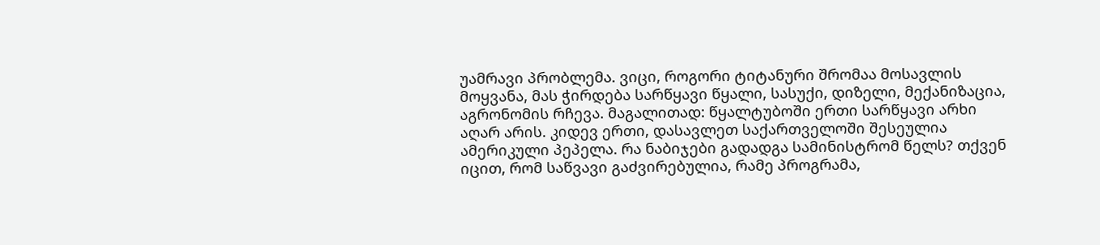უამრავი პრობლემა. ვიცი, როგორი ტიტანური შრომაა მოსავლის მოყვანა, მას ჭირდება სარწყავი წყალი, სასუქი, დიზელი, მექანიზაცია, აგრონომის რჩევა. მაგალითად: წყალტუბოში ერთი სარწყავი არხი აღარ არის. კიდევ ერთი, დასავლეთ საქართველოში შესეულია ამერიკული პეპელა. რა ნაბიჯები გადადგა სამინისტრომ წელს? თქვენ იცით, რომ საწვავი გაძვირებულია, რამე პროგრამა,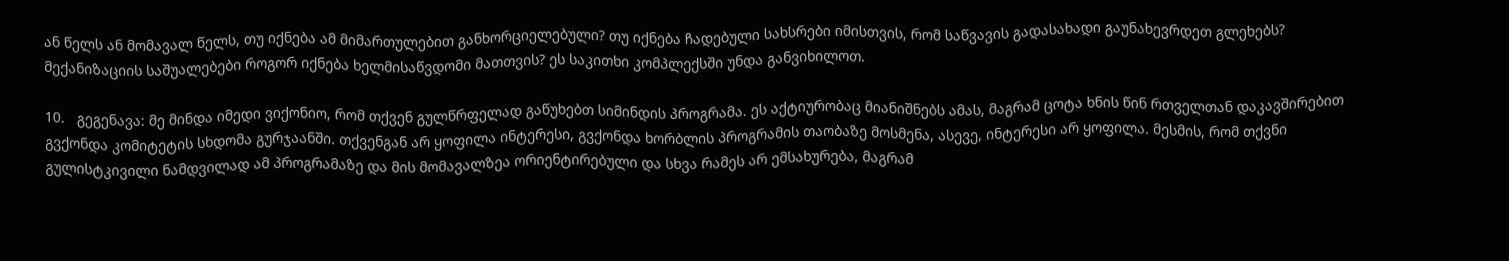ან წელს ან მომავალ წელს, თუ იქნება ამ მიმართულებით განხორციელებული? თუ იქნება ჩადებული სახსრები იმისთვის, რომ საწვავის გადასახადი გაუნახევრდეთ გლეხებს? მექანიზაციის საშუალებები როგორ იქნება ხელმისაწვდომი მათთვის? ეს საკითხი კომპლექსში უნდა განვიხილოთ.

10.   გეგენავა: მე მინდა იმედი ვიქონიო, რომ თქვენ გულწრფელად გაწუხებთ სიმინდის პროგრამა. ეს აქტიურობაც მიანიშნებს ამას, მაგრამ ცოტა ხნის წინ რთველთან დაკავშირებით გვქონდა კომიტეტის სხდომა გურჯაანში. თქვენგან არ ყოფილა ინტერესი, გვქონდა ხორბლის პროგრამის თაობაზე მოსმენა, ასევე, ინტერესი არ ყოფილა. მესმის, რომ თქვნი გულისტკივილი ნამდვილად ამ პროგრამაზე და მის მომავალზეა ორიენტირებული და სხვა რამეს არ ემსახურება, მაგრამ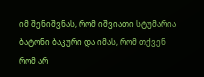იმ შენიშვნას, რომ იშვიათი სტუმარია ბატონი ბაკური და იმას, რომ თქვენ რომ არ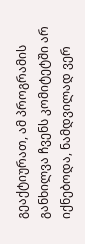გეაქტიურათ, ამ პროგრამის განხილვა ჩვენს კომიტეტში არ იქნებოდა, ნამდვილად ვერ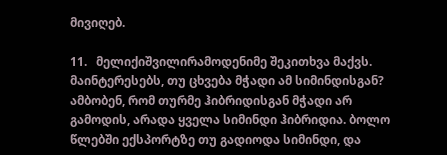მივიღებ.

11.   მელიქიშვილირამოდენიმე შეკითხვა მაქვს. მაინტერესებს, თუ ცხვება მჭადი ამ სიმინდისგან? ამბობენ, რომ თურმე ჰიბრიდისგან მჭადი არ გამოდის, არადა ყველა სიმინდი ჰიბრიდია. ბოლო წლებში ექსპორტზე თუ გადიოდა სიმინდი, და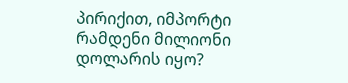პირიქით, იმპორტი რამდენი მილიონი დოლარის იყო?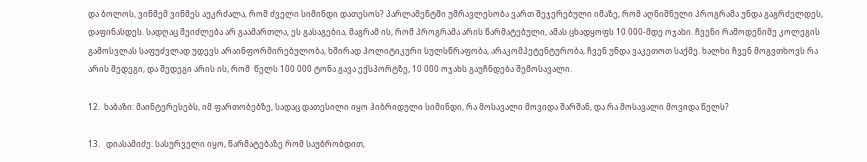და ბოლოს, ვინმემ ვინმეს აუკრძალა, რომ ძველი სიმინდი დათესოს? პარლამენტში უმრავლესობა ვართ შეჯერებული იმაზე, რომ აღნიშნული პროგრამა უნდა გაგრძელდეს, დაფინასდეს. სადღაც შეიძლება არ გაამართლა, ეს გასაგებია, მაგრამ ის, რომ პროგრამა არის წარმატებული, ამას ცხადყოფს 10 000-მდე ოჯახი. ჩვენი რამოდენიმე კოლეგის გამოსვლას საფუძვლად უდევს არაინფორმირებულობა, ხშირად პოლიტიკური სულსწრაფობა, არაკომპეტენტურობა, ჩვენ უნდა ვაკეთოთ საქმე. ხალხი ჩვენ მოგვთხოვს რა არის შედეგი, და შედეგი არის ის, რომ  წელს 100 000 ტონა გავა ექსპორტზე, 10 000 ოჯახს გაუჩნდება შემოსავალი.

12.  ხაბაზი: მაინტერესებს, იმ ფართობებზე, სადაც დათესილი იყო ჰიბრიდული სიმინდი, რა მოსავალი მოვიდა შარშან, და რა მოსავალი მოვიდა წელს?

13.   დიასამიძე: სასურველი იყო, წარმატებაზე რომ საუბრობდით,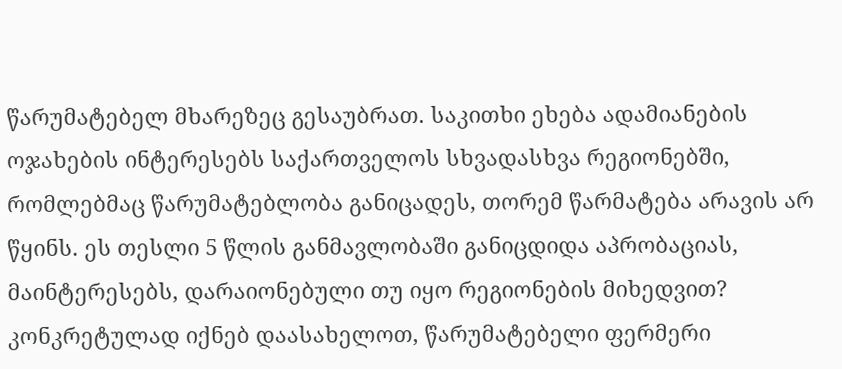წარუმატებელ მხარეზეც გესაუბრათ. საკითხი ეხება ადამიანების ოჯახების ინტერესებს საქართველოს სხვადასხვა რეგიონებში, რომლებმაც წარუმატებლობა განიცადეს, თორემ წარმატება არავის არ წყინს. ეს თესლი 5 წლის განმავლობაში განიცდიდა აპრობაციას, მაინტერესებს, დარაიონებული თუ იყო რეგიონების მიხედვით? კონკრეტულად იქნებ დაასახელოთ, წარუმატებელი ფერმერი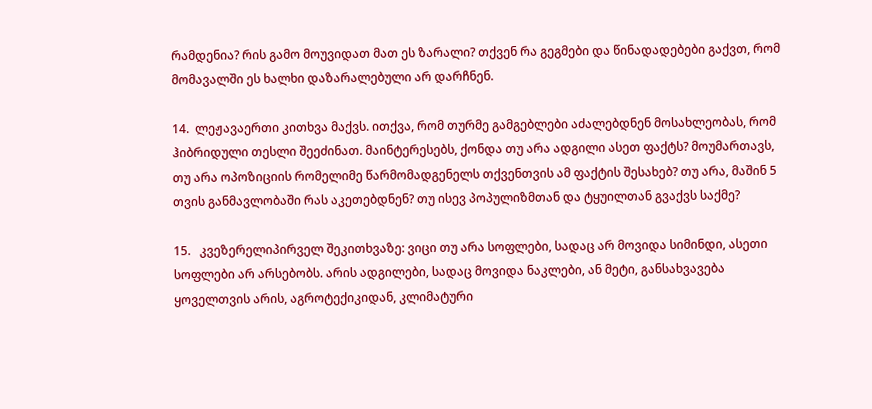რამდენია? რის გამო მოუვიდათ მათ ეს ზარალი? თქვენ რა გეგმები და წინადადებები გაქვთ, რომ მომავალში ეს ხალხი დაზარალებული არ დარჩნენ.

14.  ლეჟავაერთი კითხვა მაქვს. ითქვა, რომ თურმე გამგებლები აძალებდნენ მოსახლეობას, რომ ჰიბრიდული თესლი შეეძინათ. მაინტერესებს, ქონდა თუ არა ადგილი ასეთ ფაქტს? მოუმართავს, თუ არა ოპოზიციის რომელიმე წარმომადგენელს თქვენთვის ამ ფაქტის შესახებ? თუ არა, მაშინ 5 თვის განმავლობაში რას აკეთებდნენ? თუ ისევ პოპულიზმთან და ტყუილთან გვაქვს საქმე?

15.   კვეზერელიპირველ შეკითხვაზე: ვიცი თუ არა სოფლები, სადაც არ მოვიდა სიმინდი, ასეთი სოფლები არ არსებობს. არის ადგილები, სადაც მოვიდა ნაკლები, ან მეტი, განსახვავება ყოველთვის არის, აგროტექიკიდან, კლიმატური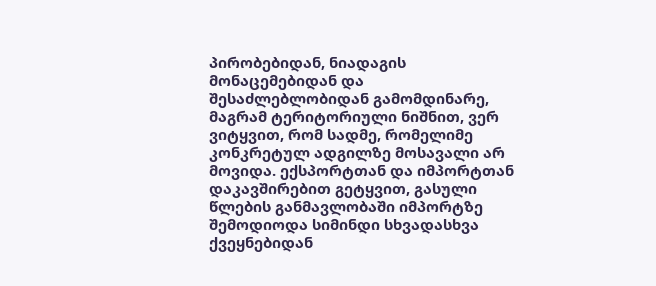პირობებიდან, ნიადაგის მონაცემებიდან და შესაძლებლობიდან გამომდინარე,  მაგრამ ტერიტორიული ნიშნით, ვერ ვიტყვით, რომ სადმე, რომელიმე კონკრეტულ ადგილზე მოსავალი არ მოვიდა. ექსპორტთან და იმპორტთან დაკავშირებით გეტყვით, გასული წლების განმავლობაში იმპორტზე შემოდიოდა სიმინდი სხვადასხვა ქვეყნებიდან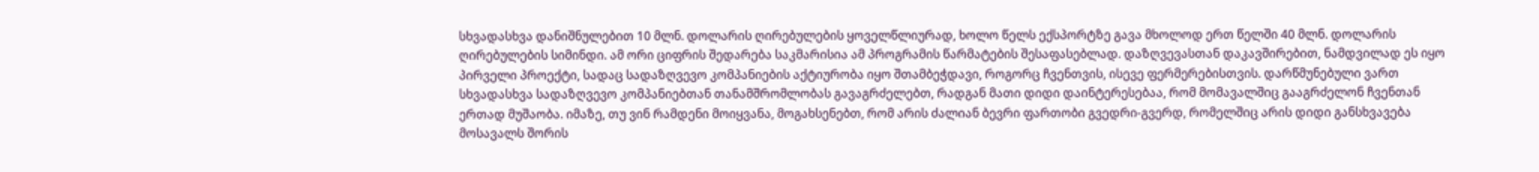სხვადასხვა დანიშნულებით 10 მლნ. დოლარის ღირებულების ყოველწლიურად, ხოლო წელს ექსპორტზე გავა მხოლოდ ერთ წელში 40 მლნ. დოლარის ღირებულების სიმინდი. ამ ორი ციფრის შედარება საკმარისია ამ პროგრამის წარმატების შესაფასებლად. დაზღვევასთან დაკავშირებით, ნამდვილად ეს იყო პირველი პროექტი, სადაც სადაზღვევო კომპანიების აქტიურობა იყო შთამბეჭდავი, როგორც ჩვენთვის, ისევე ფერმერებისთვის. დარწმუნებული ვართ სხვადასხვა სადაზღვევო კომპანიებთან თანამშრომლობას გავაგრძელებთ, რადგან მათი დიდი დაინტერესებაა, რომ მომავალშიც გააგრძელონ ჩვენთან ერთად მუშაობა. იმაზე, თუ ვინ რამდენი მოიყვანა, მოგახსენებთ, რომ არის ძალიან ბევრი ფართობი გვედრი-გვერდ, რომელშიც არის დიდი განსხვავება მოსავალს შორის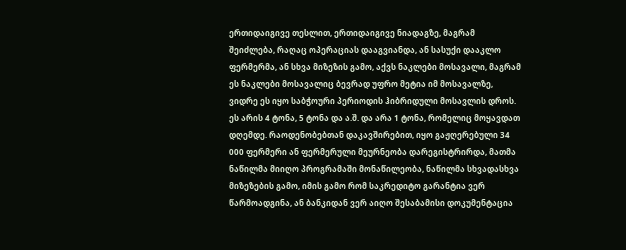ერთიდაიგივე თესლით, ერთიდაიგივე ნიადაგზე, მაგრამ შეიძლება, რაღაც ოპერაციას დააგვიანდა, ან სასუქი დააკლო ფერმერმა, ან სხვა მიზეზის გამო, აქვს ნაკლები მოსავალი, მაგრამ ეს ნაკლები მოსავალიც ბევრად უფრო მეტია იმ მოსავალზე, ვიდრე ეს იყო საბჭოური პერიოდის ჰიბრიდული მოსავლის დროს. ეს არის 4 ტონა, 5 ტონა და ა.შ. და არა 1 ტონა, რომელიც მოყავდათ დღემდე. რაოდენობებთან დაკავშირებით, იყო გაჟღერებული 34 000 ფერმერი ან ფერმერული მეურნეობა დარეგისტრირდა, მათმა ნაწილმა მიიღო პროგრამაში მონაწილეობა, ნაწილმა სხვადასხვა მიზეზების გამო, იმის გამო რომ საკრედიტო გარანტია ვერ წარმოადგინა, ან ბანკიდან ვერ აიღო შესაბამისი დოკუმენტაცია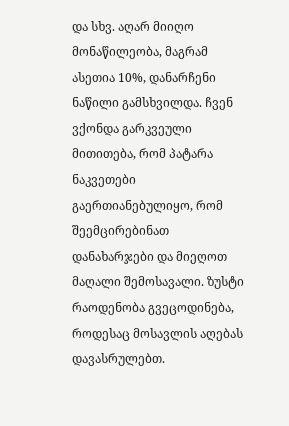და სხვ. აღარ მიიღო მონაწილეობა, მაგრამ ასეთია 10%, დანარჩენი ნაწილი გამსხვილდა. ჩვენ ვქონდა გარკვეული მითითება, რომ პატარა ნაკვეთები გაერთიანებულიყო, რომ შეემცირებინათ დანახარჯები და მიეღოთ მაღალი შემოსავალი. ზუსტი რაოდენობა გვეცოდინება, როდესაც მოსავლის აღებას დავასრულებთ.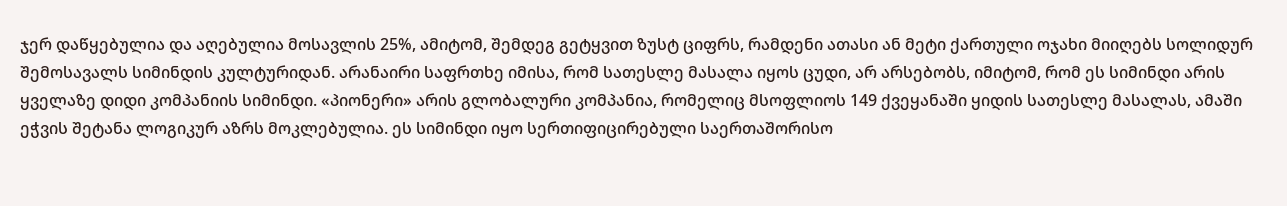ჯერ დაწყებულია და აღებულია მოსავლის 25%, ამიტომ, შემდეგ გეტყვით ზუსტ ციფრს, რამდენი ათასი ან მეტი ქართული ოჯახი მიიღებს სოლიდურ შემოსავალს სიმინდის კულტურიდან. არანაირი საფრთხე იმისა, რომ სათესლე მასალა იყოს ცუდი, არ არსებობს, იმიტომ, რომ ეს სიმინდი არის ყველაზე დიდი კომპანიის სიმინდი. «პიონერი» არის გლობალური კომპანია, რომელიც მსოფლიოს 149 ქვეყანაში ყიდის სათესლე მასალას, ამაში ეჭვის შეტანა ლოგიკურ აზრს მოკლებულია. ეს სიმინდი იყო სერთიფიცირებული საერთაშორისო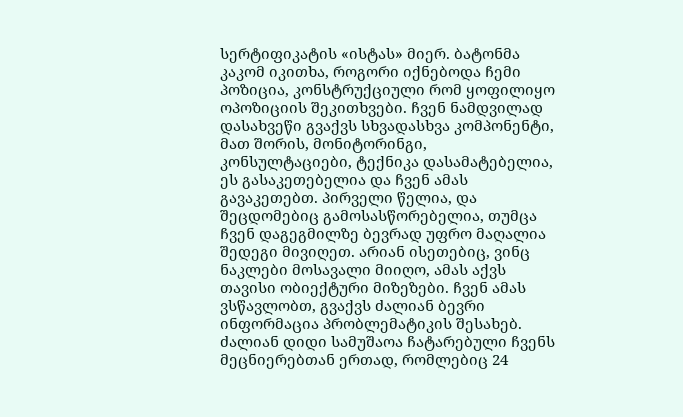სერტიფიკატის «ისტას» მიერ. ბატონმა კაკომ იკითხა, როგორი იქნებოდა ჩემი პოზიცია, კონსტრუქციული რომ ყოფილიყო ოპოზიციის შეკითხვები. ჩვენ ნამდვილად დასახვეწი გვაქვს სხვადასხვა კომპონენტი, მათ შორის, მონიტორინგი, კონსულტაციები, ტექნიკა დასამატებელია, ეს გასაკეთებელია და ჩვენ ამას გავაკეთებთ. პირველი წელია, და შეცდომებიც გამოსასწორებელია, თუმცა ჩვენ დაგეგმილზე ბევრად უფრო მაღალია შედეგი მივიღეთ. არიან ისეთებიც, ვინც ნაკლები მოსავალი მიიღო, ამას აქვს თავისი ობიექტური მიზეზები. ჩვენ ამას ვსწავლობთ, გვაქვს ძალიან ბევრი ინფორმაცია პრობლემატიკის შესახებ. ძალიან დიდი სამუშაოა ჩატარებული ჩვენს მეცნიერებთან ერთად, რომლებიც 24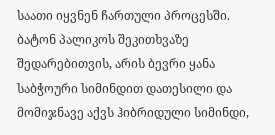საათი იყვნენ ჩართული პროცესში. ბატონ პალიკოს შეკითხვაზე შედარებითვის, არის ბევრი ყანა საბჭოური სიმინდით დათესილი და მომიჯნავე აქვს ჰიბრიდული სიმინდი,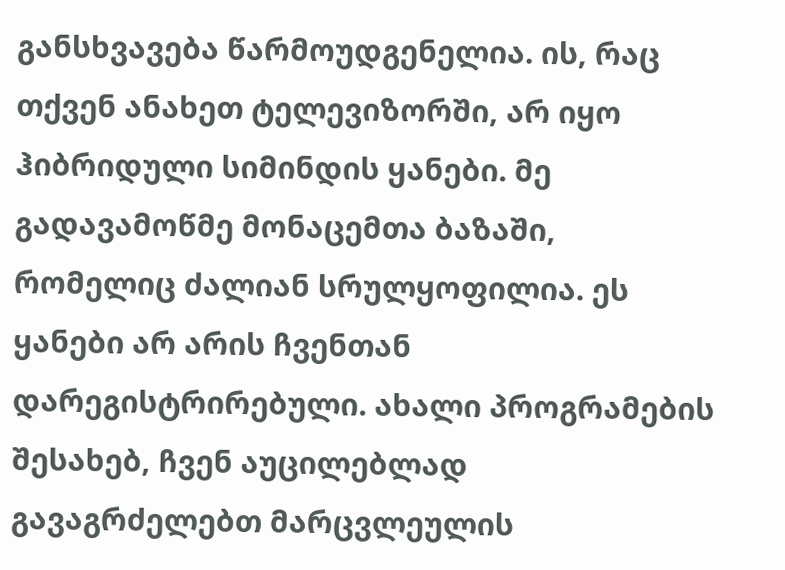განსხვავება წარმოუდგენელია. ის, რაც თქვენ ანახეთ ტელევიზორში, არ იყო ჰიბრიდული სიმინდის ყანები. მე გადავამოწმე მონაცემთა ბაზაში, რომელიც ძალიან სრულყოფილია. ეს ყანები არ არის ჩვენთან დარეგისტრირებული. ახალი პროგრამების შესახებ, ჩვენ აუცილებლად გავაგრძელებთ მარცვლეულის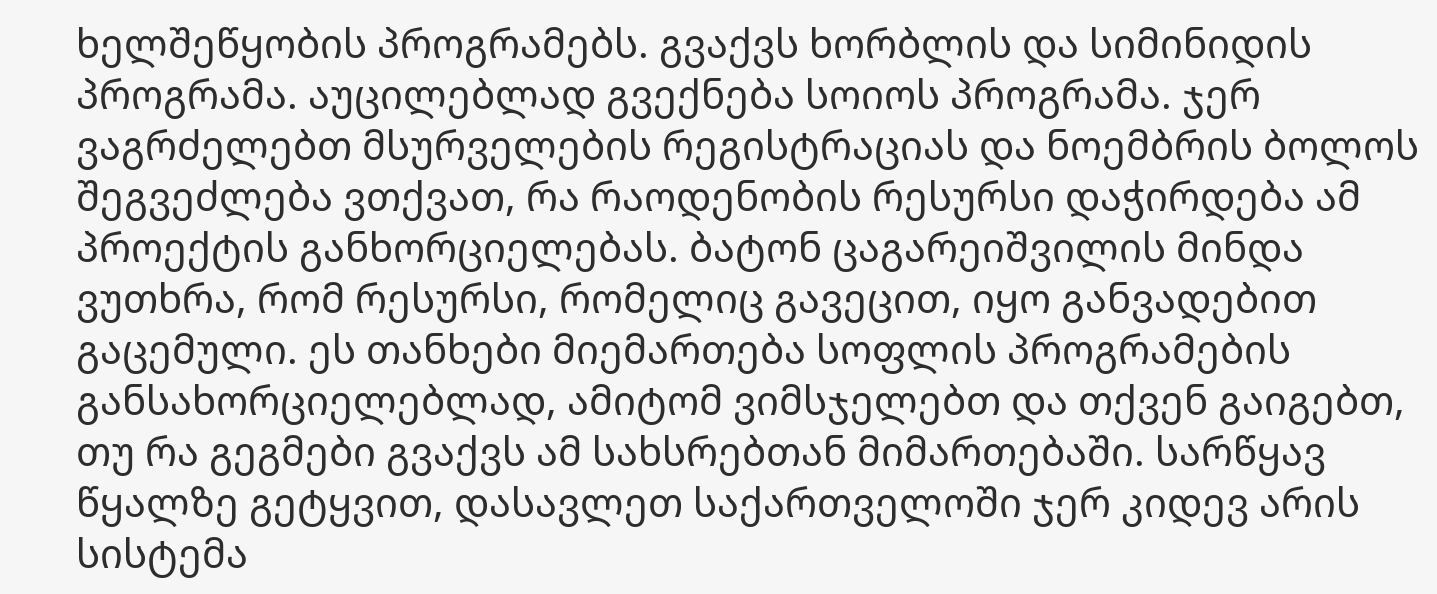ხელშეწყობის პროგრამებს. გვაქვს ხორბლის და სიმინიდის პროგრამა. აუცილებლად გვექნება სოიოს პროგრამა. ჯერ ვაგრძელებთ მსურველების რეგისტრაციას და ნოემბრის ბოლოს შეგვეძლება ვთქვათ, რა რაოდენობის რესურსი დაჭირდება ამ პროექტის განხორციელებას. ბატონ ცაგარეიშვილის მინდა ვუთხრა, რომ რესურსი, რომელიც გავეცით, იყო განვადებით გაცემული. ეს თანხები მიემართება სოფლის პროგრამების განსახორციელებლად, ამიტომ ვიმსჯელებთ და თქვენ გაიგებთ, თუ რა გეგმები გვაქვს ამ სახსრებთან მიმართებაში. სარწყავ წყალზე გეტყვით, დასავლეთ საქართველოში ჯერ კიდევ არის სისტემა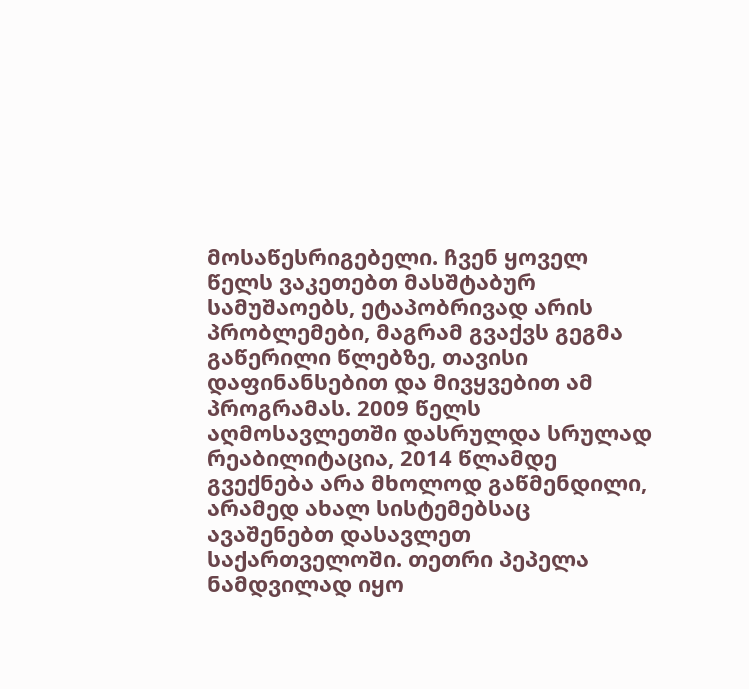მოსაწესრიგებელი. ჩვენ ყოველ წელს ვაკეთებთ მასშტაბურ სამუშაოებს, ეტაპობრივად არის პრობლემები, მაგრამ გვაქვს გეგმა გაწერილი წლებზე, თავისი დაფინანსებით და მივყვებით ამ პროგრამას. 2009 წელს აღმოსავლეთში დასრულდა სრულად რეაბილიტაცია, 2014 წლამდე გვექნება არა მხოლოდ გაწმენდილი, არამედ ახალ სისტემებსაც ავაშენებთ დასავლეთ საქართველოში. თეთრი პეპელა ნამდვილად იყო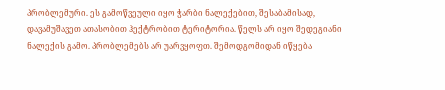პრობლემური. ეს გამოწვეული იყო ჭარბი ნალექებით, შესაბამისად, დავამუშავეთ ათასობით ჰექტრობით ტერიტორია. წელს არ იყო შედეგიანი ნალექის გამო. პრობლემებს არ უარვყოფთ. შემოდგომიდან იწყება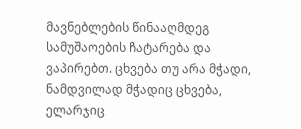მავნებლების წინააღმდეგ სამუშაოების ჩატარება და ვაპირებთ. ცხვება თუ არა მჭადი, ნამდვილად მჭადიც ცხვება, ელარჯიც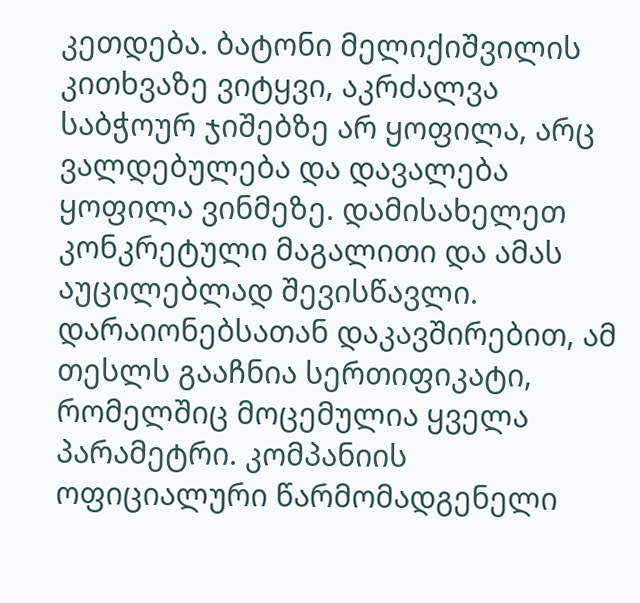კეთდება. ბატონი მელიქიშვილის კითხვაზე ვიტყვი, აკრძალვა საბჭოურ ჯიშებზე არ ყოფილა, არც ვალდებულება და დავალება ყოფილა ვინმეზე. დამისახელეთ კონკრეტული მაგალითი და ამას აუცილებლად შევისწავლი. დარაიონებსათან დაკავშირებით, ამ თესლს გააჩნია სერთიფიკატი, რომელშიც მოცემულია ყველა პარამეტრი. კომპანიის ოფიციალური წარმომადგენელი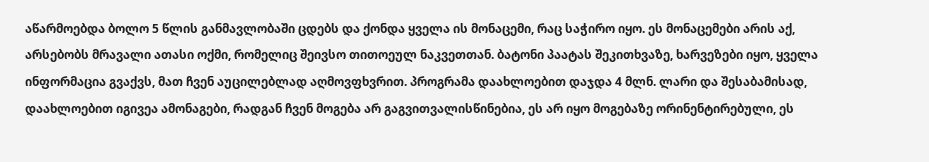აწარმოებდა ბოლო 5 წლის განმავლობაში ცდებს და ქონდა ყველა ის მონაცემი, რაც საჭირო იყო. ეს მონაცემები არის აქ, არსებობს მრავალი ათასი ოქმი, რომელიც შეივსო თითოეულ ნაკვეთთან. ბატონი პაატას შეკითხვაზე, ხარვეზები იყო, ყველა ინფორმაცია გვაქვს, მათ ჩვენ აუცილებლად აღმოვფხვრით. პროგრამა დაახლოებით დაჯდა 4 მლნ. ლარი და შესაბამისად, დაახლოებით იგივეა ამონაგები, რადგან ჩვენ მოგება არ გაგვითვალისწინებია, ეს არ იყო მოგებაზე ორინენტირებული, ეს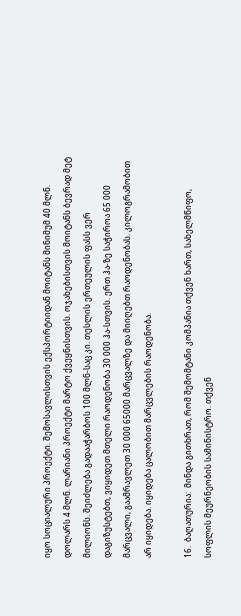იყო სოციალური პროექტი. შემოსავლისთვის ექსპორტიიდან მოიტანს მინიმუმ 40 მლნ. დოლარს 4 მლნ. ლარიანი პროექტი მარტო ქვეყნისთვის. ოჯახებისთვის მოიტანს ბევრად მეტ მილიონს. შეიძლება გადააჭარბოს 100 მლნ-საც კი. თესლის ერთეულის ფასს ვერ დაგიზუსტებთ, ვიყიდეთ მთელი რაოდენობა 30 000 ჰა-სთვის. ერთ ჰა-ზე საჭიროა 65 000 მარცვალი, გაამრავლეთ 30 000 65000 მარცვალზე და მიიღებთ რაოდენობას. კილოგრამობით არ იყიდება. იყიდება ცალობით მარცვლების რაოდენობა.

16.  ბაღათურია:  მინდა გითხრათ, რომ შემომტანი კომპანია თქვენ ხართ, სახელმწიფო, სოფლის მეურნეობის სამინისტრო. თქვენ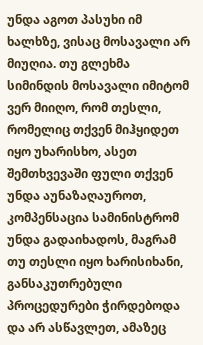უნდა აგოთ პასუხი იმ ხალხზე, ვისაც მოსავალი არ მიუღია. თუ გლეხმა სიმინდის მოსავალი იმიტომ ვერ მიიღო, რომ თესლი, რომელიც თქვენ მიჰყიდეთ იყო უხარისხო, ასეთ შემთხვევაში ფული თქვენ უნდა აუნაზაღაუროთ, კომპენსაცია სამინისტრომ უნდა გადაიხადოს, მაგრამ თუ თესლი იყო ხარისიხანი, განსაკუთრებული პროცედურები ჭირდებოდა და არ ასწავლეთ, ამაზეც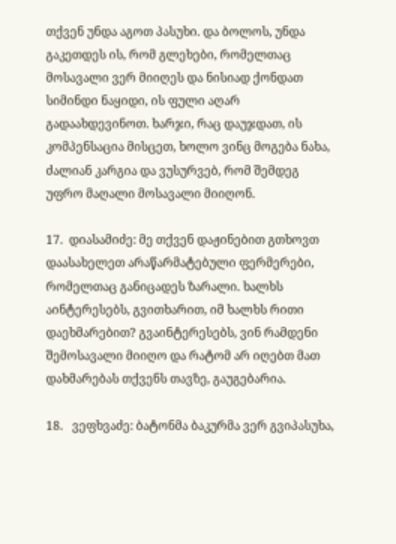თქვენ უნდა აგოთ პასუხი. და ბოლოს, უნდა გაკეთდეს ის, რომ გლეხები, რომელთაც მოსავალი ვერ მიიღეს და ნისიად ქონდათ სიმინდი ნაყიდი, ის ფული აღარ გადაახდევინოთ. ხარჯი, რაც დაუჯდათ, ის კომპენსაცია მისცეთ, ხოლო ვინც მოგება ნახა, ძალიან კარგია და ვუსურვებ, რომ შემდეგ უფრო მაღალი მოსავალი მიიღონ.

17.  დიასამიძე: მე თქვენ დაჟინებით გთხოვთ დაასახელეთ არაწარმატებული ფერმერები, რომელთაც განიცადეს ზარალი. ხალხს აინტერესებს, გვითხარით, იმ ხალხს რითი დაეხმარებით? გვაინტერესებს, ვინ რამდენი შემოსავალი მიიღო და რატომ არ იღებთ მათ დახმარებას თქვენს თავზე, გაუგებარია.

18.   ვეფხვაძე: ბატონმა ბაკურმა ვერ გვიპასუხა,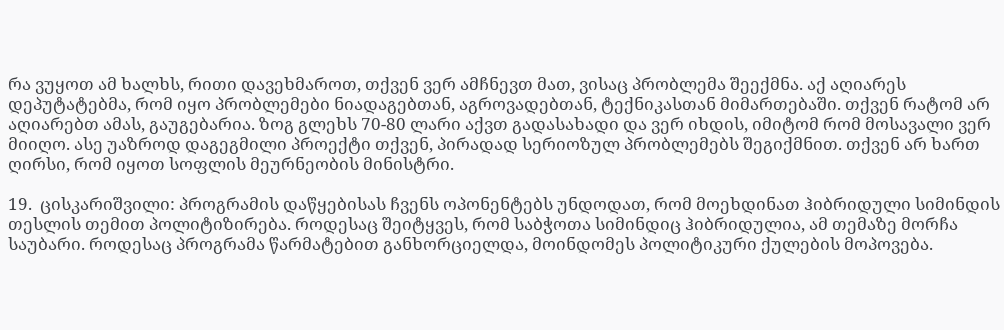რა ვუყოთ ამ ხალხს, რითი დავეხმაროთ, თქვენ ვერ ამჩნევთ მათ, ვისაც პრობლემა შეექმნა. აქ აღიარეს დეპუტატებმა, რომ იყო პრობლემები ნიადაგებთან, აგროვადებთან, ტექნიკასთან მიმართებაში. თქვენ რატომ არ აღიარებთ ამას, გაუგებარია. ზოგ გლეხს 70-80 ლარი აქვთ გადასახადი და ვერ იხდის, იმიტომ რომ მოსავალი ვერ მიიღო. ასე უაზროდ დაგეგმილი პროექტი თქვენ, პირადად სერიოზულ პრობლემებს შეგიქმნით. თქვენ არ ხართ ღირსი, რომ იყოთ სოფლის მეურნეობის მინისტრი.

19.  ცისკარიშვილი: პროგრამის დაწყებისას ჩვენს ოპონენტებს უნდოდათ, რომ მოეხდინათ ჰიბრიდული სიმინდის თესლის თემით პოლიტიზირება. როდესაც შეიტყვეს, რომ საბჭოთა სიმინდიც ჰიბრიდულია, ამ თემაზე მორჩა საუბარი. როდესაც პროგრამა წარმატებით განხორციელდა, მოინდომეს პოლიტიკური ქულების მოპოვება.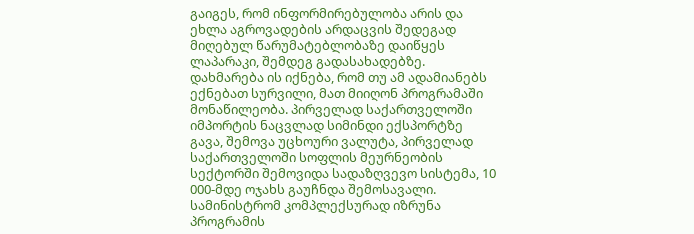გაიგეს, რომ ინფორმირებულობა არის და ეხლა აგროვადების არდაცვის შედეგად მიღებულ წარუმატებლობაზე დაიწყეს ლაპარაკი, შემდეგ გადასახადებზე. დახმარება ის იქნება, რომ თუ ამ ადამიანებს ექნებათ სურვილი, მათ მიიღონ პროგრამაში მონაწილეობა. პირველად საქართველოში იმპორტის ნაცვლად სიმინდი ექსპორტზე გავა, შემოვა უცხოური ვალუტა, პირველად საქართველოში სოფლის მეურნეობის სექტორში შემოვიდა სადაზღვევო სისტემა, 10 000-მდე ოჯახს გაუჩნდა შემოსავალი. სამინისტრომ კომპლექსურად იზრუნა პროგრამის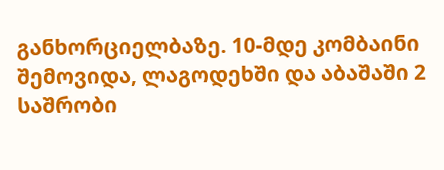განხორციელბაზე. 10-მდე კომბაინი შემოვიდა, ლაგოდეხში და აბაშაში 2 საშრობი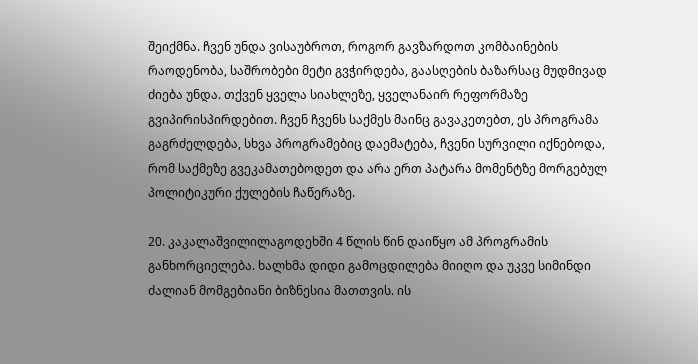შეიქმნა. ჩვენ უნდა ვისაუბროთ, როგორ გავზარდოთ კომბაინების რაოდენობა, საშრობები მეტი გვჭირდება, გაასღების ბაზარსაც მუდმივად ძიება უნდა. თქვენ ყველა სიახლეზე, ყველანაირ რეფორმაზე გვიპირისპირდებით. ჩვენ ჩვენს საქმეს მაინც გავაკეთებთ, ეს პროგრამა გაგრძელდება, სხვა პროგრამებიც დაემატება, ჩვენი სურვილი იქნებოდა, რომ საქმეზე გვეკამათებოდეთ და არა ერთ პატარა მომენტზე მორგებულ პოლიტიკური ქულების ჩაწერაზე.

20. კაკალაშვილილაგოდეხში 4 წლის წინ დაიწყო ამ პროგრამის განხორციელება. ხალხმა დიდი გამოცდილება მიიღო და უკვე სიმინდი ძალიან მომგებიანი ბიზნესია მათთვის. ის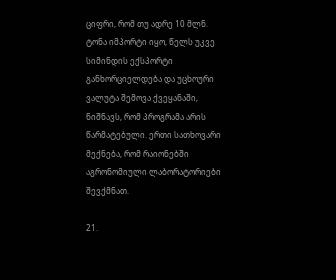ციფრი, რომ თუ ადრე 10 მლნ. ტონა იმპორტი იყო, წელს უკვე სიმინდის ექსპორტი განხორციელდება და უცხოური ვალუტა შემოვა ქვეყანაში, ნიშნავს, რომ პროგრამა არის წარმატებული. ერთი სათხოვარი მექნება, რომ რაიონებში აგრონომიული ლაბორატორიები შევქმნათ.

21.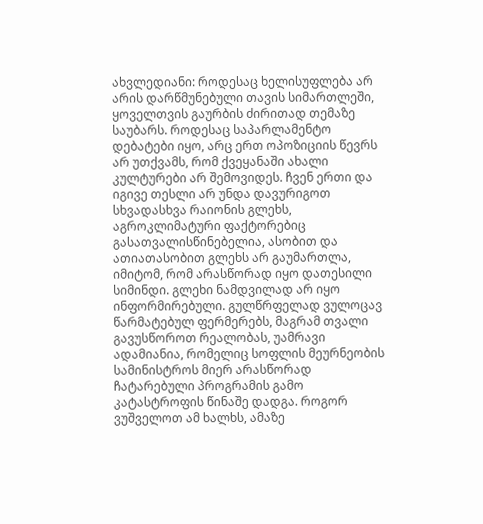ახვლედიანი: როდესაც ხელისუფლება არ არის დარწმუნებული თავის სიმართლეში, ყოველთვის გაურბის ძირითად თემაზე საუბარს. როდესაც საპარლამენტო დებატები იყო, არც ერთ ოპოზიციის წევრს არ უთქვამს, რომ ქვეყანაში ახალი კულტურები არ შემოვიდეს. ჩვენ ერთი და იგივე თესლი არ უნდა დავურიგოთ სხვადასხვა რაიონის გლეხს, აგროკლიმატური ფაქტორებიც გასათვალისწინებელია, ასობით და ათიათასობით გლეხს არ გაუმართლა, იმიტომ, რომ არასწორად იყო დათესილი სიმინდი. გლეხი ნამდვილად არ იყო ინფორმირებული. გულწრფელად ვულოცავ წარმატებულ ფერმერებს, მაგრამ თვალი გავუსწოროთ რეალობას, უამრავი ადამიანია, რომელიც სოფლის მეურნეობის სამინისტროს მიერ არასწორად ჩატარებული პროგრამის გამო კატასტროფის წინაშე დადგა. როგორ ვუშველოთ ამ ხალხს, ამაზე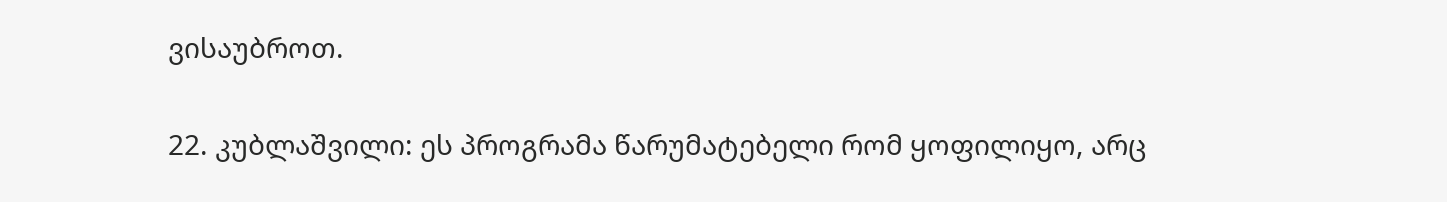ვისაუბროთ.

22. კუბლაშვილი: ეს პროგრამა წარუმატებელი რომ ყოფილიყო, არც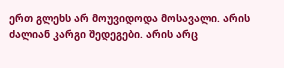ერთ გლეხს არ მოუვიდოდა მოსავალი. არის ძალიან კარგი შედეგები. არის არც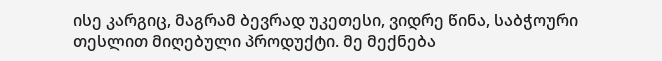ისე კარგიც, მაგრამ ბევრად უკეთესი, ვიდრე წინა, საბჭოური თესლით მიღებული პროდუქტი. მე მექნება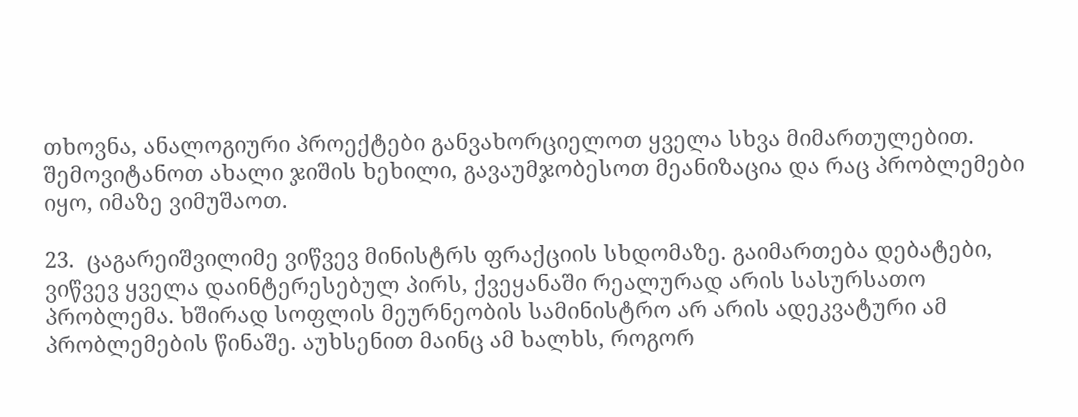თხოვნა, ანალოგიური პროექტები განვახორციელოთ ყველა სხვა მიმართულებით. შემოვიტანოთ ახალი ჯიშის ხეხილი, გავაუმჯობესოთ მეანიზაცია და რაც პრობლემები იყო, იმაზე ვიმუშაოთ.

23.  ცაგარეიშვილიმე ვიწვევ მინისტრს ფრაქციის სხდომაზე. გაიმართება დებატები, ვიწვევ ყველა დაინტერესებულ პირს, ქვეყანაში რეალურად არის სასურსათო პრობლემა. ხშირად სოფლის მეურნეობის სამინისტრო არ არის ადეკვატური ამ პრობლემების წინაშე. აუხსენით მაინც ამ ხალხს, როგორ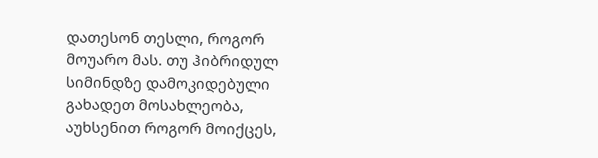დათესონ თესლი, როგორ მოუარო მას. თუ ჰიბრიდულ სიმინდზე დამოკიდებული გახადეთ მოსახლეობა, აუხსენით როგორ მოიქცეს,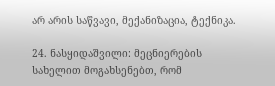არ არის საწვავი, მექანიზაცია, ტექნიკა.

24. ნასყიდაშვილი: მეცნიერების სახელით მოგახსენებთ, რომ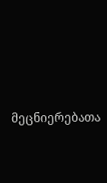მეცნიერებათა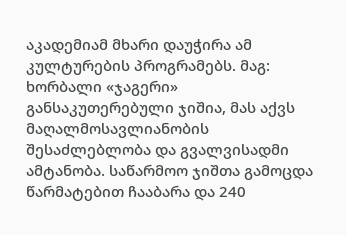აკადემიამ მხარი დაუჭირა ამ კულტურების პროგრამებს. მაგ: ხორბალი «ჯაგერი» განსაკუთერებული ჯიშია, მას აქვს მაღალმოსავლიანობის შესაძლებლობა და გვალვისადმი ამტანობა. საწარმოო ჯიშთა გამოცდა წარმატებით ჩააბარა და 240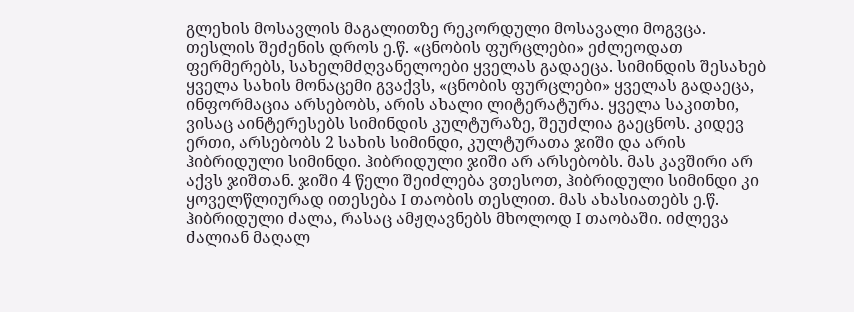გლეხის მოსავლის მაგალითზე რეკორდული მოსავალი მოგვცა. თესლის შეძენის დროს ე.წ. «ცნობის ფურცლები» ეძლეოდათ ფერმერებს, სახელმძღვანელოები ყველას გადაეცა. სიმინდის შესახებ ყველა სახის მონაცემი გვაქვს, «ცნობის ფურცლები» ყველას გადაეცა, ინფორმაცია არსებობს, არის ახალი ლიტერატურა. ყველა საკითხი, ვისაც აინტერესებს სიმინდის კულტურაზე, შეუძლია გაეცნოს. კიდევ ერთი, არსებობს 2 სახის სიმინდი, კულტურათა ჯიში და არის ჰიბრიდული სიმინდი. ჰიბრიდული ჯიში არ არსებობს. მას კავშირი არ აქვს ჯიშთან. ჯიში 4 წელი შეიძლება ვთესოთ, ჰიბრიდული სიმინდი კი ყოველწლიურად ითესება I თაობის თესლით. მას ახასიათებს ე.წ. ჰიბრიდული ძალა, რასაც ამჟღავნებს მხოლოდ I თაობაში. იძლევა ძალიან მაღალ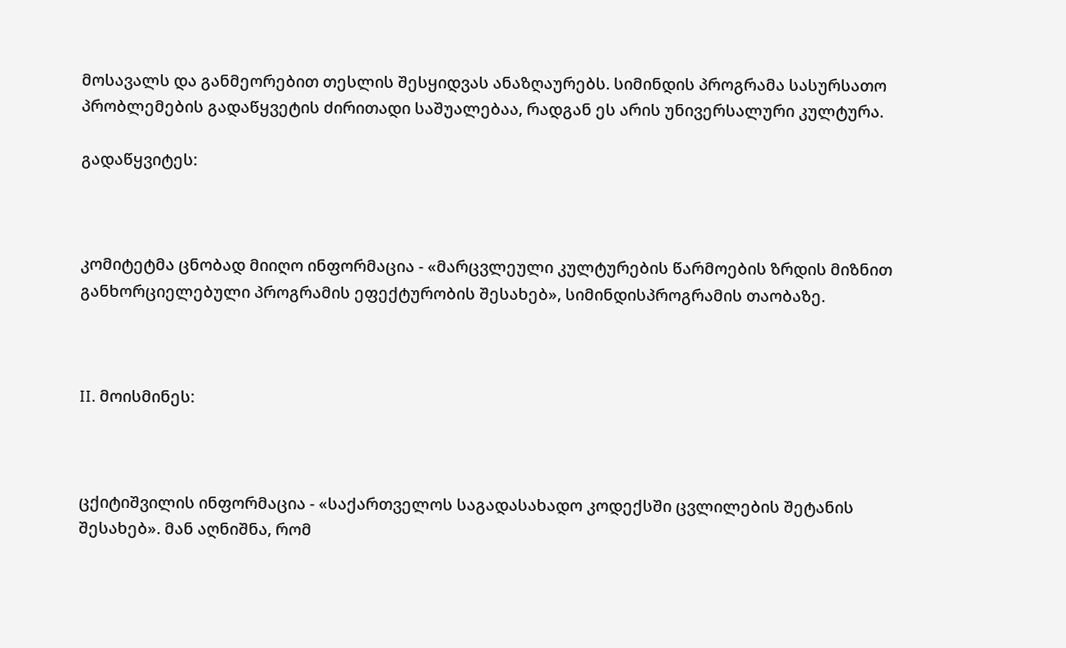მოსავალს და განმეორებით თესლის შესყიდვას ანაზღაურებს. სიმინდის პროგრამა სასურსათო პრობლემების გადაწყვეტის ძირითადი საშუალებაა, რადგან ეს არის უნივერსალური კულტურა.

გადაწყვიტეს:



კომიტეტმა ცნობად მიიღო ინფორმაცია - «მარცვლეული კულტურების წარმოების ზრდის მიზნით  განხორციელებული პროგრამის ეფექტურობის შესახებ», სიმინდისპროგრამის თაობაზე.



II. მოისმინეს:



ცქიტიშვილის ინფორმაცია - «საქართველოს საგადასახადო კოდექსში ცვლილების შეტანის შესახებ». მან აღნიშნა, რომ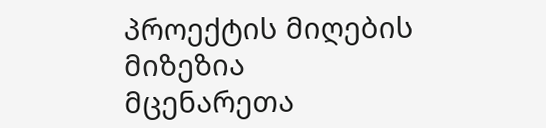პროექტის მიღების მიზეზია მცენარეთა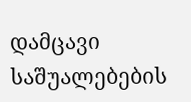დამცავი საშუალებების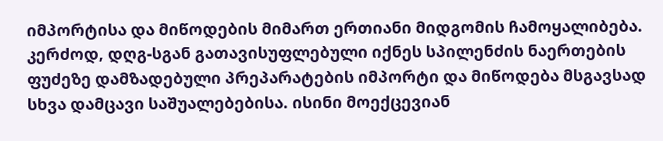იმპორტისა და მიწოდების მიმართ ერთიანი მიდგომის ჩამოყალიბება. კერძოდ, დღგ-სგან გათავისუფლებული იქნეს სპილენძის ნაერთების ფუძეზე დამზადებული პრეპარატების იმპორტი და მიწოდება მსგავსად სხვა დამცავი საშუალებებისა. ისინი მოექცევიან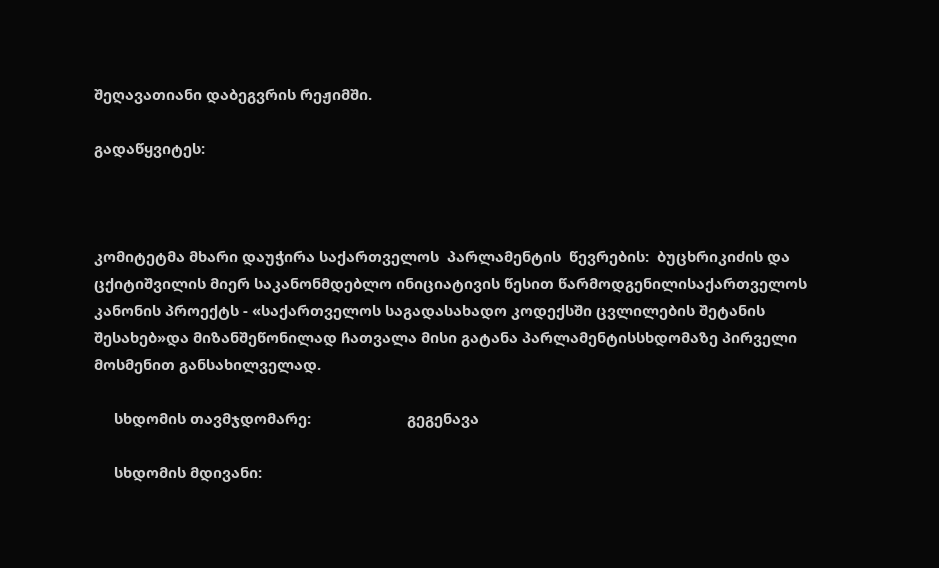შეღავათიანი დაბეგვრის რეჟიმში.

გადაწყვიტეს:



კომიტეტმა მხარი დაუჭირა საქართველოს  პარლამენტის  წევრების:  ბუცხრიკიძის და ცქიტიშვილის მიერ საკანონმდებლო ინიციატივის წესით წარმოდგენილისაქართველოს კანონის პროექტს - «საქართველოს საგადასახადო კოდექსში ცვლილების შეტანის შესახებ»და მიზანშეწონილად ჩათვალა მისი გატანა პარლამენტისსხდომაზე პირველი მოსმენით განსახილველად.

     სხდომის თავმჯდომარე:                        გეგენავა

     სხდომის მდივანი: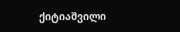ქიტიაშვილი